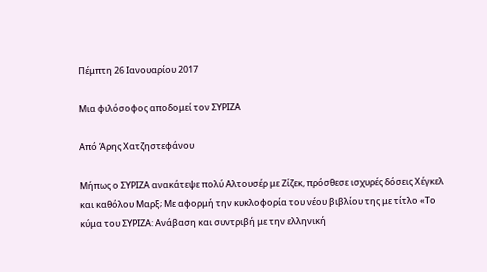Πέμπτη 26 Ιανουαρίου 2017

Μια φιλόσοφος αποδομεί τον ΣΥΡΙΖΑ

Από Άρης Χατζηστεφάνου

Μήπως ο ΣΥΡΙΖΑ ανακάτεψε πολύ Αλτουσέρ με Ζίζεκ, πρόσθεσε ισχυρές δόσεις Χέγκελ και καθόλου Μαρξ; Με αφορμή την κυκλοφορία του νέου βιβλίου της με τίτλο «Το κύμα του ΣΥΡΙΖΑ: Ανάβαση και συντριβή με την ελληνική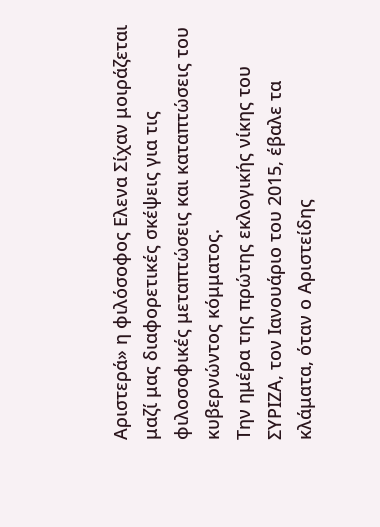Αριστερά» η φιλόσοφος Ελενα Σίχαν μοιράζεται μαζί μας διαφορετικές σκέψεις για τις φιλοσοφικές μεταπτώσεις και καταπτώσεις του κυβερνώντος κόμματος.
Tην ημέρα της πρώτης εκλογικής νίκης του ΣΥΡΙΖΑ, τον Ιανουάριο του 2015, έβαλε τα κλάματα, όταν ο Αριστείδης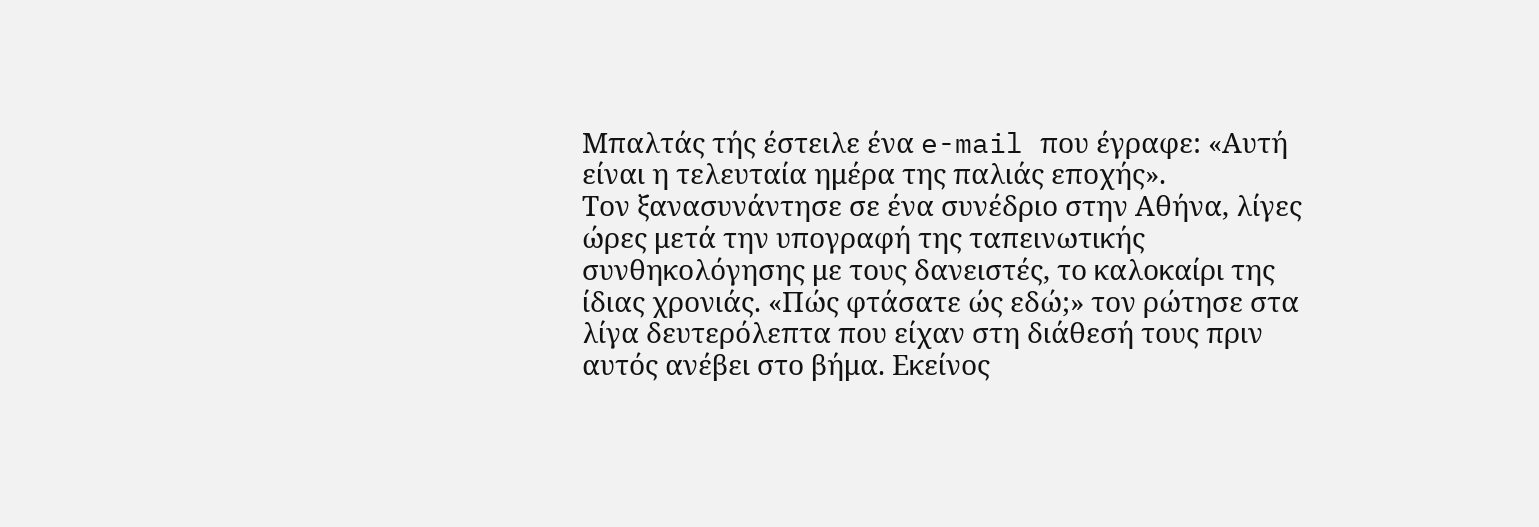Μπαλτάς τής έστειλε ένα e-mail που έγραφε: «Αυτή είναι η τελευταία ημέρα της παλιάς εποχής».
Τον ξανασυνάντησε σε ένα συνέδριο στην Αθήνα, λίγες ώρες μετά την υπογραφή της ταπεινωτικής συνθηκολόγησης με τους δανειστές, το καλοκαίρι της ίδιας χρονιάς. «Πώς φτάσατε ώς εδώ;» τον ρώτησε στα λίγα δευτερόλεπτα που είχαν στη διάθεσή τους πριν αυτός ανέβει στο βήμα. Εκείνος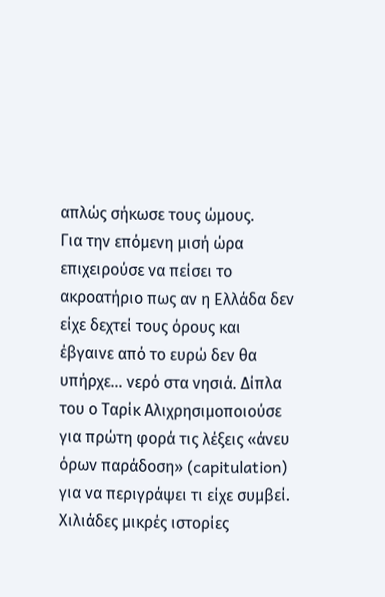απλώς σήκωσε τους ώμους.
Για την επόμενη μισή ώρα επιχειρούσε να πείσει το ακροατήριο πως αν η Ελλάδα δεν είχε δεχτεί τους όρους και έβγαινε από το ευρώ δεν θα υπήρχε… νερό στα νησιά. Δίπλα του ο Ταρίκ Αλιχρησιμοποιούσε για πρώτη φορά τις λέξεις «άνευ όρων παράδοση» (capitulation) για να περιγράψει τι είχε συμβεί.
Χιλιάδες μικρές ιστορίες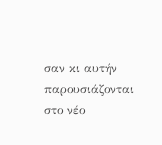σαν κι αυτήν παρουσιάζονται στο νέο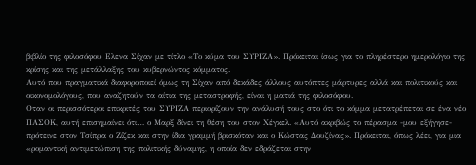βιβλίο της φιλοσόφου Ελενα Σίχαν με τίτλο «Το κύμα του ΣΥΡΙΖΑ». Πρόκειται ίσως για το πληρέστερο ημερολόγιο της κρίσης και της μετάλλαξης του κυβερνώντος κόμματος.
Αυτό που πραγματικά διαφοροποιεί όμως τη Σίχαν από δεκάδες άλλους αυτόπτες μάρτυρες αλλά και πολιτικούς και οικονομολόγους, που αναζητούν τα αίτια της μεταστροφής, είναι η ματιά της φιλοσόφου.
Οταν οι περισσότεροι επικριτές του ΣΥΡΙΖΑ περιορίζουν την ανάλυσή τους στο ότι το κόμμα μετατρέπεται σε ένα νέο ΠΑΣΟΚ, αυτή επισημαίνει ότι… ο Μαρξ δίνει τη θέση του στον Χέγκελ. «Αυτό ακριβώς το πέρασμα -μου εξήγησε- πρότεινε στον Τσίπρα ο Ζίζεκ και στην ίδια γραμμή βρισκόταν και ο Κώστας Δουζίνας». Πρόκειται, όπως λέει, για μια «ρομαντική αντιμετώπιση της πολιτικής δύναμης, η οποία δεν εδράζεται στην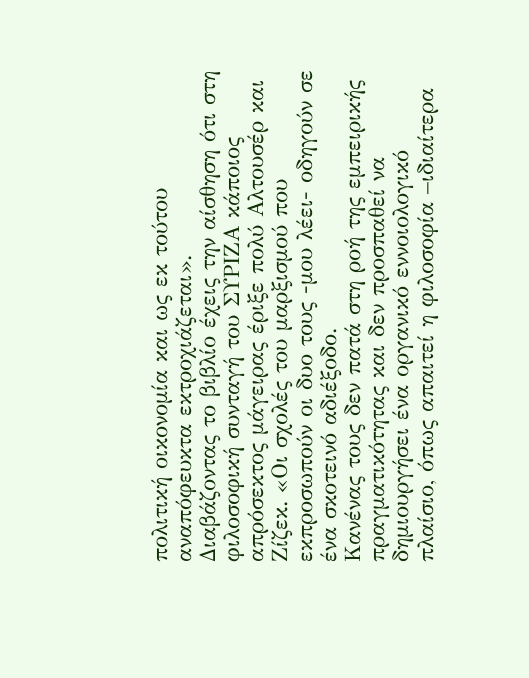πολιτική οικονομία και ως εκ τούτου αναπόφευκτα εκτροχιάζεται».
Διαβάζοντας το βιβλίο έχεις την αίσθηση ότι στη φιλοσοφική συνταγή του ΣΥΡΙΖΑ κάποιος απρόσεκτος μάγειρας έριξε πολύ Αλτουσέρ και Ζίζεκ. «Οι σχολές του μαρξισμού που εκπροσωπούν οι δυο τους -μου λέει- οδηγούν σε ένα σκοτεινό αδιέξοδο.
Κανένας τους δεν πατά στη ροή της εμπειρικής πραγματικότητας και δεν προσπαθεί να δημιουργήσει ένα οργανικό εννοιολογικό πλαίσιο, όπως απαιτεί η φιλοσοφία –ιδιαίτερα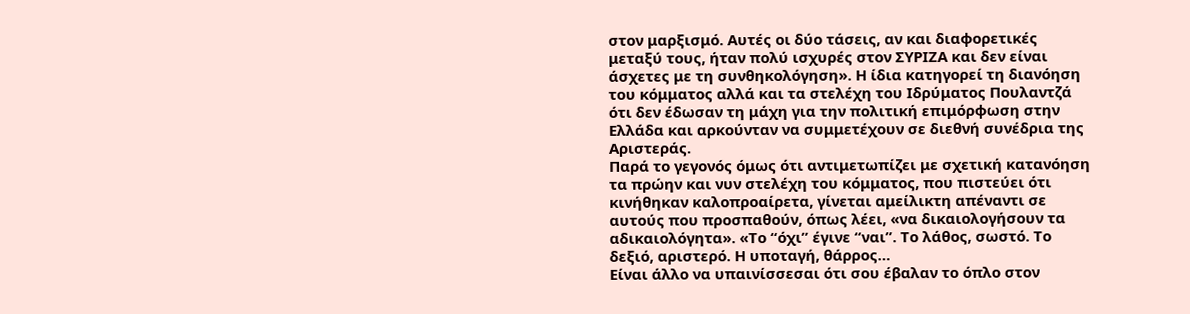στον μαρξισμό. Αυτές οι δύο τάσεις, αν και διαφορετικές μεταξύ τους, ήταν πολύ ισχυρές στον ΣΥΡΙΖΑ και δεν είναι άσχετες με τη συνθηκολόγηση». Η ίδια κατηγορεί τη διανόηση του κόμματος αλλά και τα στελέχη του Ιδρύματος Πουλαντζά ότι δεν έδωσαν τη μάχη για την πολιτική επιμόρφωση στην Ελλάδα και αρκούνταν να συμμετέχουν σε διεθνή συνέδρια της Αριστεράς.
Παρά το γεγονός όμως ότι αντιμετωπίζει με σχετική κατανόηση τα πρώην και νυν στελέχη του κόμματος, που πιστεύει ότι κινήθηκαν καλοπροαίρετα, γίνεται αμείλικτη απέναντι σε αυτούς που προσπαθούν, όπως λέει, «να δικαιολογήσουν τα αδικαιολόγητα». «Το “όχι” έγινε “ναι”. Το λάθος, σωστό. Το δεξιό, αριστερό. Η υποταγή, θάρρος…
Είναι άλλο να υπαινίσσεσαι ότι σου έβαλαν το όπλο στον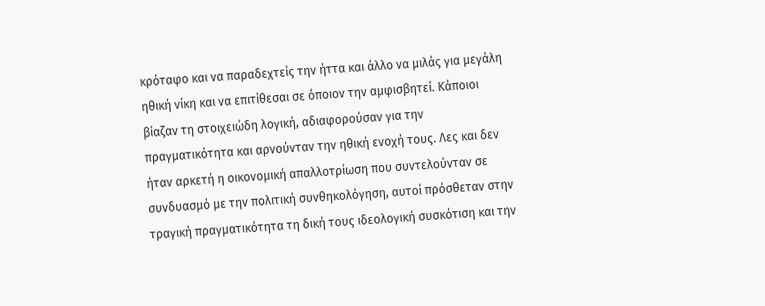κρόταφο και να παραδεχτείς την ήττα και άλλο να μιλάς για μεγάλη ηθική νίκη και να επιτίθεσαι σε όποιον την αμφισβητεί. Κάποιοι βίαζαν τη στοιχειώδη λογική, αδιαφορούσαν για την πραγματικότητα και αρνούνταν την ηθική ενοχή τους. Λες και δεν ήταν αρκετή η οικονομική απαλλοτρίωση που συντελούνταν σε συνδυασμό με την πολιτική συνθηκολόγηση, αυτοί πρόσθεταν στην τραγική πραγματικότητα τη δική τους ιδεολογική συσκότιση και την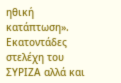ηθική κατάπτωση».
Εκατοντάδες στελέχη του ΣΥΡΙΖΑ αλλά και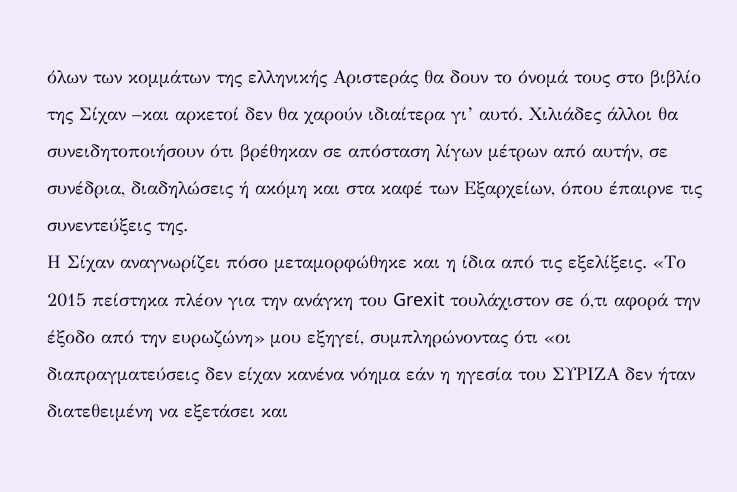όλων των κομμάτων της ελληνικής Αριστεράς θα δουν το όνομά τους στο βιβλίο της Σίχαν –και αρκετοί δεν θα χαρούν ιδιαίτερα γι’ αυτό. Χιλιάδες άλλοι θα συνειδητοποιήσουν ότι βρέθηκαν σε απόσταση λίγων μέτρων από αυτήν, σε συνέδρια, διαδηλώσεις ή ακόμη και στα καφέ των Εξαρχείων, όπου έπαιρνε τις συνεντεύξεις της.
Η Σίχαν αναγνωρίζει πόσο μεταμορφώθηκε και η ίδια από τις εξελίξεις. «Το 2015 πείστηκα πλέον για την ανάγκη του Grexit τουλάχιστον σε ό,τι αφορά την έξοδο από την ευρωζώνη» μου εξηγεί, συμπληρώνοντας ότι «οι διαπραγματεύσεις δεν είχαν κανένα νόημα εάν η ηγεσία του ΣΥΡΙΖΑ δεν ήταν διατεθειμένη να εξετάσει και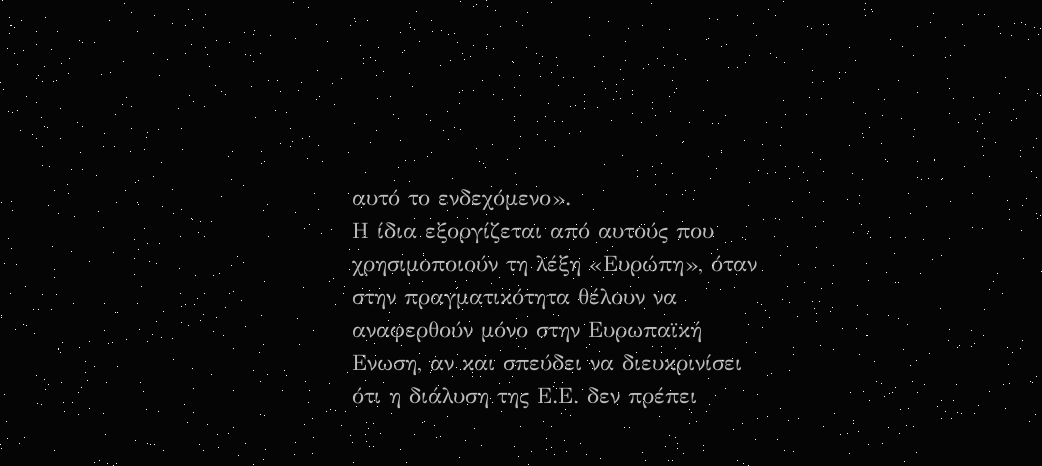αυτό το ενδεχόμενο».
Η ίδια εξοργίζεται από αυτούς που χρησιμοποιούν τη λέξη «Ευρώπη», όταν στην πραγματικότητα θέλουν να αναφερθούν μόνο στην Ευρωπαϊκή Ενωση, αν και σπεύδει να διευκρινίσει ότι η διάλυση της Ε.Ε. δεν πρέπει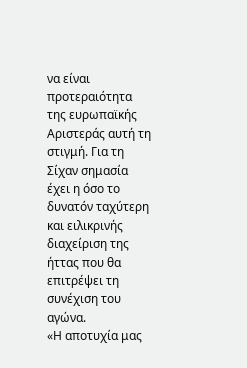να είναι προτεραιότητα της ευρωπαϊκής Αριστεράς αυτή τη στιγμή. Για τη Σίχαν σημασία έχει η όσο το δυνατόν ταχύτερη και ειλικρινής διαχείριση της ήττας που θα επιτρέψει τη συνέχιση του αγώνα.
«Η αποτυχία μας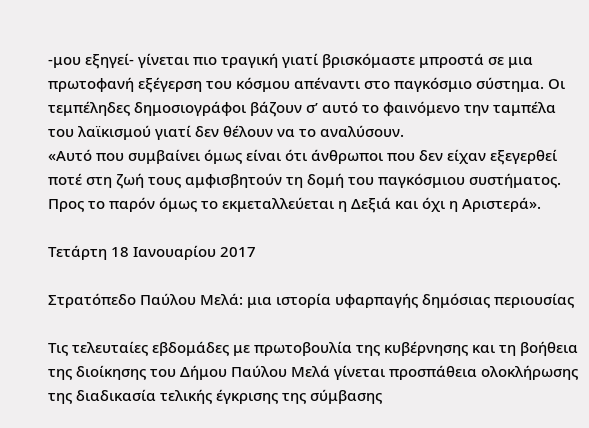-μου εξηγεί- γίνεται πιο τραγική γιατί βρισκόμαστε μπροστά σε μια πρωτοφανή εξέγερση του κόσμου απέναντι στο παγκόσμιο σύστημα. Οι τεμπέληδες δημοσιογράφοι βάζουν σ’ αυτό το φαινόμενο την ταμπέλα του λαϊκισμού γιατί δεν θέλουν να το αναλύσουν.
«Αυτό που συμβαίνει όμως είναι ότι άνθρωποι που δεν είχαν εξεγερθεί ποτέ στη ζωή τους αμφισβητούν τη δομή του παγκόσμιου συστήματος. Προς το παρόν όμως το εκμεταλλεύεται η Δεξιά και όχι η Αριστερά».

Τετάρτη 18 Ιανουαρίου 2017

Στρατόπεδο Παύλου Μελά: μια ιστορία υφαρπαγής δημόσιας περιουσίας

Τις τελευταίες εβδομάδες με πρωτοβουλία της κυβέρνησης και τη βοήθεια της διοίκησης του Δήμου Παύλου Μελά γίνεται προσπάθεια ολοκλήρωσης της διαδικασία τελικής έγκρισης της σύμβασης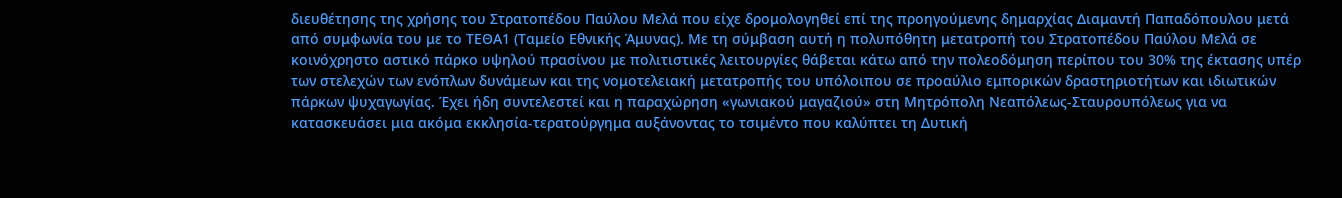διευθέτησης της χρήσης του Στρατοπέδου Παύλου Μελά που είχε δρομολογηθεί επί της προηγούμενης δημαρχίας Διαμαντή Παπαδόπουλου μετά από συμφωνία του με το ΤΕΘΑ1 (Ταμείο Εθνικής Άμυνας). Με τη σύμβαση αυτή η πολυπόθητη μετατροπή του Στρατοπέδου Παύλου Μελά σε κοινόχρηστο αστικό πάρκο υψηλού πρασίνου με πολιτιστικές λειτουργίες θάβεται κάτω από την πολεοδόμηση περίπου του 30% της έκτασης υπέρ των στελεχών των ενόπλων δυνάμεων και της νομοτελειακή μετατροπής του υπόλοιπου σε προαύλιο εμπορικών δραστηριοτήτων και ιδιωτικών πάρκων ψυχαγωγίας. Έχει ήδη συντελεστεί και η παραχώρηση «γωνιακού μαγαζιού» στη Μητρόπολη Νεαπόλεως-Σταυρουπόλεως για να κατασκευάσει μια ακόμα εκκλησία-τερατούργημα αυξάνοντας το τσιμέντο που καλύπτει τη Δυτική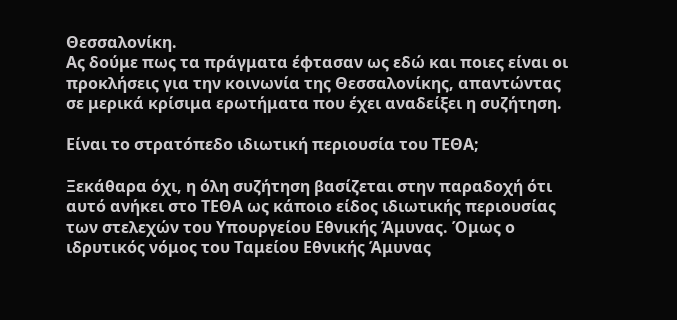Θεσσαλονίκη.
Ας δούμε πως τα πράγματα έφτασαν ως εδώ και ποιες είναι οι προκλήσεις για την κοινωνία της Θεσσαλονίκης, απαντώντας σε μερικά κρίσιμα ερωτήματα που έχει αναδείξει η συζήτηση.

Είναι το στρατόπεδο ιδιωτική περιουσία του ΤΕΘΑ;

Ξεκάθαρα όχι, η όλη συζήτηση βασίζεται στην παραδοχή ότι αυτό ανήκει στο ΤΕΘΑ ως κάποιο είδος ιδιωτικής περιουσίας των στελεχών του Υπουργείου Εθνικής Άμυνας. Όμως ο ιδρυτικός νόμος του Ταμείου Εθνικής Άμυνας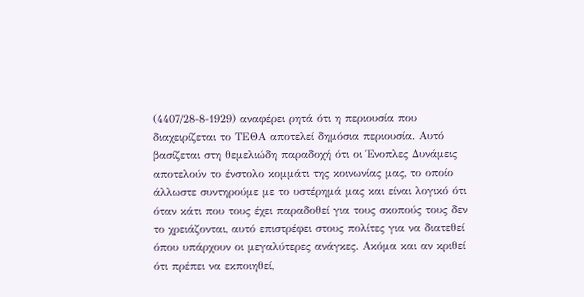(4407/28-8-1929) αναφέρει ρητά ότι η περιουσία που διαχειρίζεται το ΤΕΘΑ αποτελεί δημόσια περιουσία. Αυτό βασίζεται στη θεμελιώδη παραδοχή ότι οι Ένοπλες Δυνάμεις αποτελούν το ένστολο κομμάτι της κοινωνίας μας, το οποίο άλλωστε συντηρούμε με το υστέρημά μας και είναι λογικό ότι όταν κάτι που τους έχει παραδοθεί για τους σκοπούς τους δεν το χρειάζονται, αυτό επιστρέφει στους πολίτες για να διατεθεί όπου υπάρχουν οι μεγαλύτερες ανάγκες. Ακόμα και αν κριθεί ότι πρέπει να εκποιηθεί,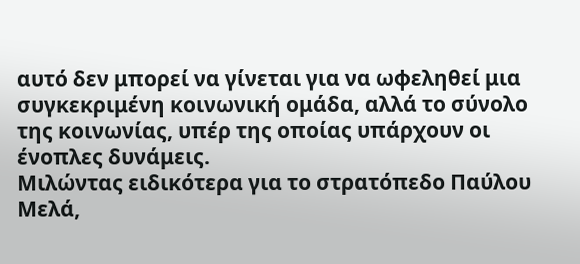αυτό δεν μπορεί να γίνεται για να ωφεληθεί μια συγκεκριμένη κοινωνική ομάδα, αλλά το σύνολο της κοινωνίας, υπέρ της οποίας υπάρχουν οι ένοπλες δυνάμεις.
Μιλώντας ειδικότερα για το στρατόπεδο Παύλου Μελά,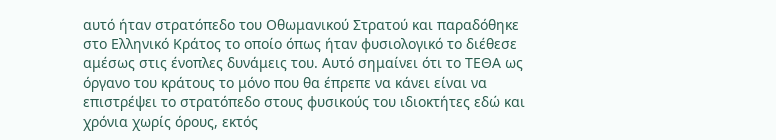αυτό ήταν στρατόπεδο του Οθωμανικού Στρατού και παραδόθηκε στο Ελληνικό Κράτος το οποίο όπως ήταν φυσιολογικό το διέθεσε αμέσως στις ένοπλες δυνάμεις του. Αυτό σημαίνει ότι το ΤΕΘΑ ως όργανο του κράτους το μόνο που θα έπρεπε να κάνει είναι να επιστρέψει το στρατόπεδο στους φυσικούς του ιδιοκτήτες εδώ και χρόνια χωρίς όρους, εκτός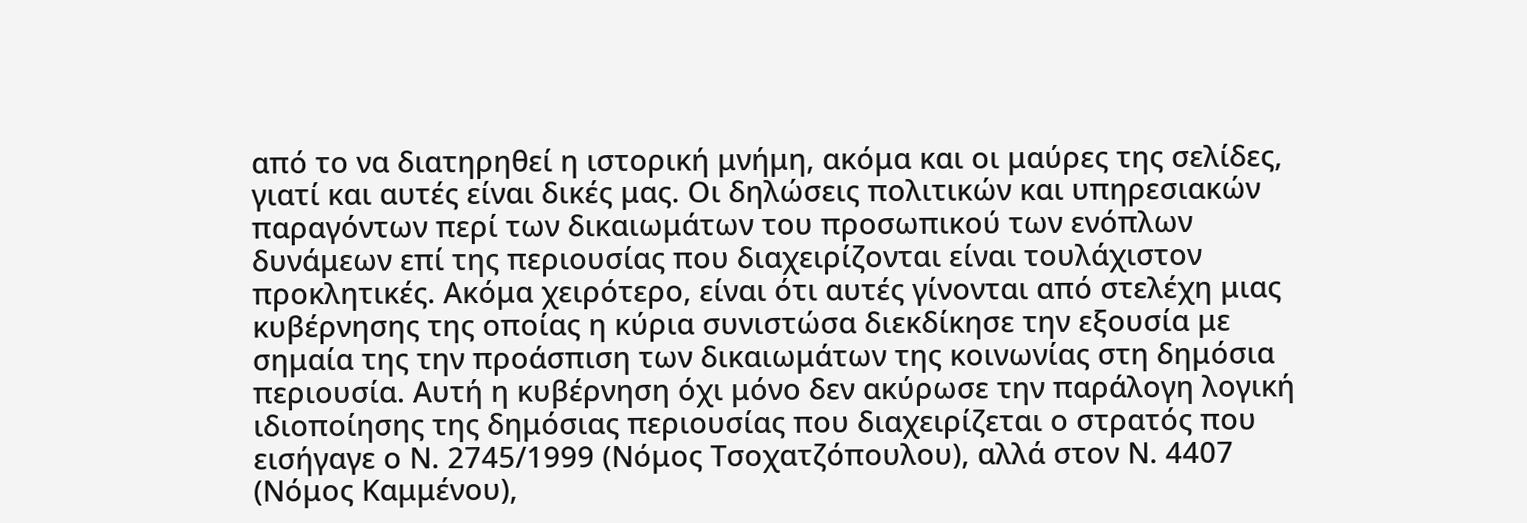από το να διατηρηθεί η ιστορική μνήμη, ακόμα και οι μαύρες της σελίδες, γιατί και αυτές είναι δικές μας. Οι δηλώσεις πολιτικών και υπηρεσιακών παραγόντων περί των δικαιωμάτων του προσωπικού των ενόπλων δυνάμεων επί της περιουσίας που διαχειρίζονται είναι τουλάχιστον προκλητικές. Ακόμα χειρότερο, είναι ότι αυτές γίνονται από στελέχη μιας κυβέρνησης της οποίας η κύρια συνιστώσα διεκδίκησε την εξουσία με σημαία της την προάσπιση των δικαιωμάτων της κοινωνίας στη δημόσια περιουσία. Αυτή η κυβέρνηση όχι μόνο δεν ακύρωσε την παράλογη λογική ιδιοποίησης της δημόσιας περιουσίας που διαχειρίζεται ο στρατός που εισήγαγε ο Ν. 2745/1999 (Νόμος Τσοχατζόπουλου), αλλά στον Ν. 4407 (Νόμος Καμμένου),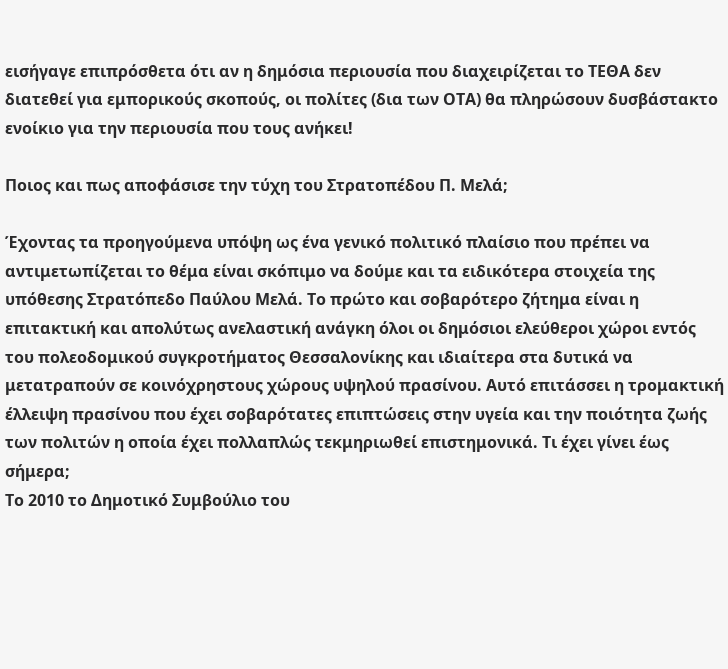εισήγαγε επιπρόσθετα ότι αν η δημόσια περιουσία που διαχειρίζεται το ΤΕΘΑ δεν διατεθεί για εμπορικούς σκοπούς, οι πολίτες (δια των ΟΤΑ) θα πληρώσουν δυσβάστακτο ενοίκιο για την περιουσία που τους ανήκει!

Ποιος και πως αποφάσισε την τύχη του Στρατοπέδου Π. Μελά;

Έχοντας τα προηγούμενα υπόψη ως ένα γενικό πολιτικό πλαίσιο που πρέπει να αντιμετωπίζεται το θέμα είναι σκόπιμο να δούμε και τα ειδικότερα στοιχεία της υπόθεσης Στρατόπεδο Παύλου Μελά. Το πρώτο και σοβαρότερο ζήτημα είναι η επιτακτική και απολύτως ανελαστική ανάγκη όλοι οι δημόσιοι ελεύθεροι χώροι εντός του πολεοδομικού συγκροτήματος Θεσσαλονίκης και ιδιαίτερα στα δυτικά να μετατραπούν σε κοινόχρηστους χώρους υψηλού πρασίνου. Αυτό επιτάσσει η τρομακτική έλλειψη πρασίνου που έχει σοβαρότατες επιπτώσεις στην υγεία και την ποιότητα ζωής των πολιτών η οποία έχει πολλαπλώς τεκμηριωθεί επιστημονικά. Τι έχει γίνει έως σήμερα;
Το 2010 το Δημοτικό Συμβούλιο του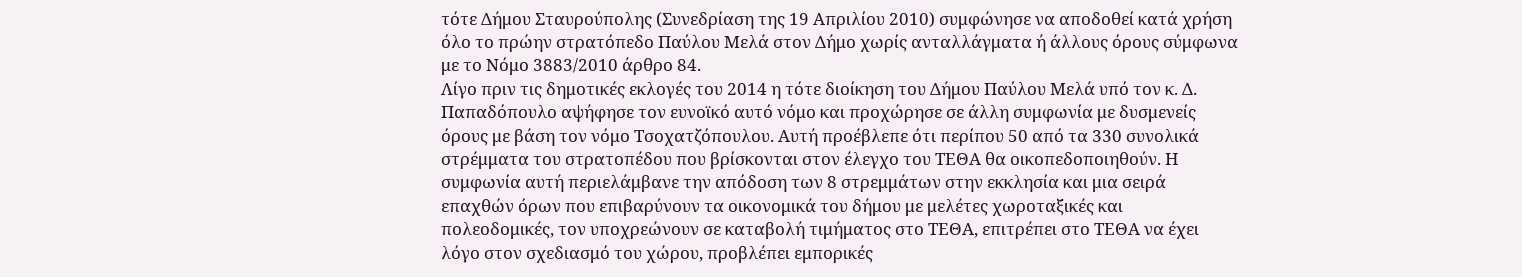τότε Δήμου Σταυρούπολης (Συνεδρίαση της 19 Απριλίου 2010) συμφώνησε να αποδοθεί κατά χρήση όλο το πρώην στρατόπεδο Παύλου Μελά στον Δήμο χωρίς ανταλλάγματα ή άλλους όρους σύμφωνα με το Νόμο 3883/2010 άρθρο 84.
Λίγο πριν τις δημοτικές εκλογές του 2014 η τότε διοίκηση του Δήμου Παύλου Μελά υπό τον κ. Δ. Παπαδόπουλο αψήφησε τον ευνοϊκό αυτό νόμο και προχώρησε σε άλλη συμφωνία με δυσμενείς όρους με βάση τον νόμο Τσοχατζόπουλου. Αυτή προέβλεπε ότι περίπου 50 από τα 330 συνολικά στρέμματα του στρατοπέδου που βρίσκονται στον έλεγχο του ΤΕΘΑ θα οικοπεδοποιηθούν. Η συμφωνία αυτή περιελάμβανε την απόδοση των 8 στρεμμάτων στην εκκλησία και μια σειρά επαχθών όρων που επιβαρύνουν τα οικονομικά του δήμου με μελέτες χωροταξικές και πολεοδομικές, τον υποχρεώνουν σε καταβολή τιμήματος στο ΤΕΘΑ, επιτρέπει στο ΤΕΘΑ να έχει λόγο στον σχεδιασμό του χώρου, προβλέπει εμπορικές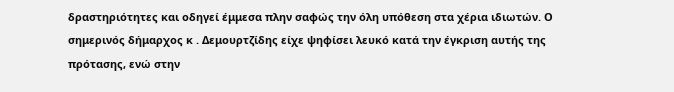δραστηριότητες και οδηγεί έμμεσα πλην σαφώς την όλη υπόθεση στα χέρια ιδιωτών. Ο σημερινός δήμαρχος κ . Δεμουρτζίδης είχε ψηφίσει λευκό κατά την έγκριση αυτής της πρότασης, ενώ στην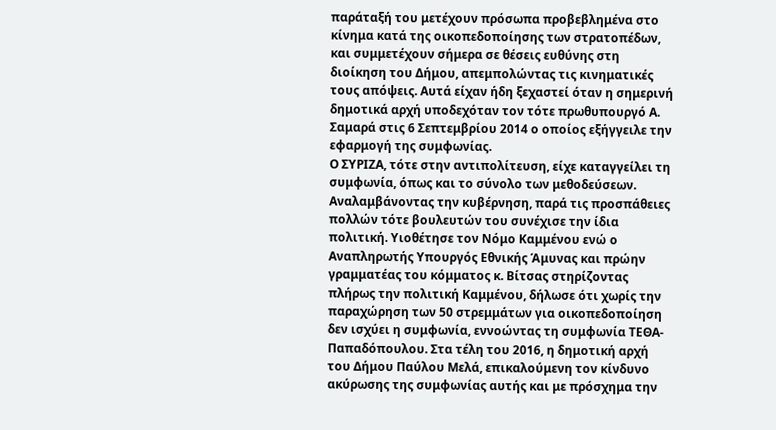παράταξή του μετέχουν πρόσωπα προβεβλημένα στο κίνημα κατά της οικοπεδοποίησης των στρατοπέδων, και συμμετέχουν σήμερα σε θέσεις ευθύνης στη διοίκηση του Δήμου, απεμπολώντας τις κινηματικές τους απόψεις. Αυτά είχαν ήδη ξεχαστεί όταν η σημερινή δημοτικά αρχή υποδεχόταν τον τότε πρωθυπουργό Α. Σαμαρά στις 6 Σεπτεμβρίου 2014 ο οποίος εξήγγειλε την εφαρμογή της συμφωνίας.
Ο ΣΥΡΙΖΑ, τότε στην αντιπολίτευση, είχε καταγγείλει τη συμφωνία, όπως και το σύνολο των μεθοδεύσεων. Αναλαμβάνοντας την κυβέρνηση, παρά τις προσπάθειες πολλών τότε βουλευτών του συνέχισε την ίδια πολιτική. Υιοθέτησε τον Νόμο Καμμένου ενώ ο Αναπληρωτής Υπουργός Εθνικής Άμυνας και πρώην γραμματέας του κόμματος κ. Βίτσας στηρίζοντας πλήρως την πολιτική Καμμένου, δήλωσε ότι χωρίς την παραχώρηση των 50 στρεμμάτων για οικοπεδοποίηση δεν ισχύει η συμφωνία, εννοώντας τη συμφωνία ΤΕΘΑ-Παπαδόπουλου. Στα τέλη του 2016, η δημοτική αρχή του Δήμου Παύλου Μελά, επικαλούμενη τον κίνδυνο ακύρωσης της συμφωνίας αυτής και με πρόσχημα την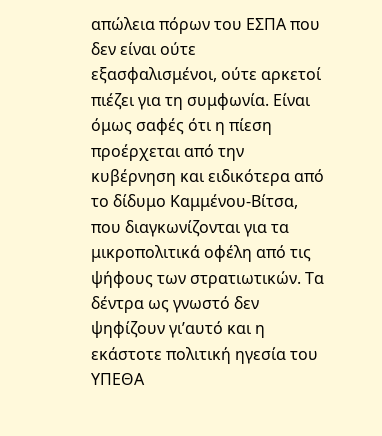απώλεια πόρων του ΕΣΠΑ που δεν είναι ούτε εξασφαλισμένοι, ούτε αρκετοί πιέζει για τη συμφωνία. Είναι όμως σαφές ότι η πίεση προέρχεται από την κυβέρνηση και ειδικότερα από το δίδυμο Καμμένου-Βίτσα, που διαγκωνίζονται για τα μικροπολιτικά οφέλη από τις ψήφους των στρατιωτικών. Τα δέντρα ως γνωστό δεν ψηφίζουν γι’αυτό και η εκάστοτε πολιτική ηγεσία του ΥΠΕΘΑ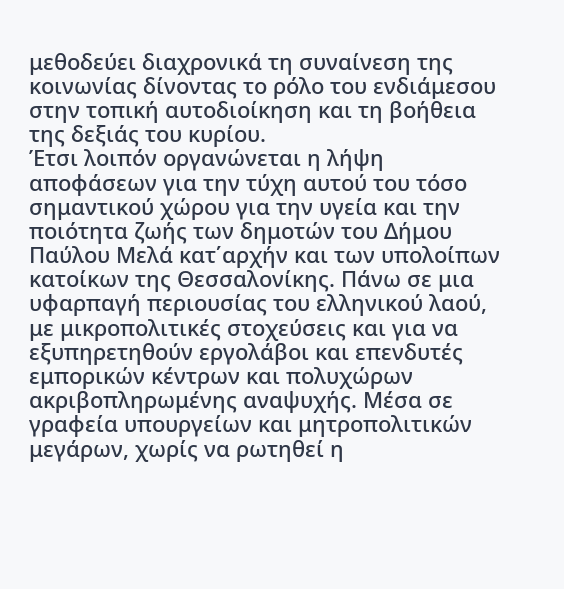μεθοδεύει διαχρονικά τη συναίνεση της κοινωνίας δίνοντας το ρόλο του ενδιάμεσου στην τοπική αυτοδιοίκηση και τη βοήθεια της δεξιάς του κυρίου.
Έτσι λοιπόν οργανώνεται η λήψη αποφάσεων για την τύχη αυτού του τόσο σημαντικού χώρου για την υγεία και την ποιότητα ζωής των δημοτών του Δήμου Παύλου Μελά κατ΄αρχήν και των υπολοίπων κατοίκων της Θεσσαλονίκης. Πάνω σε μια υφαρπαγή περιουσίας του ελληνικού λαού, με μικροπολιτικές στοχεύσεις και για να εξυπηρετηθούν εργολάβοι και επενδυτές εμπορικών κέντρων και πολυχώρων ακριβοπληρωμένης αναψυχής. Μέσα σε γραφεία υπουργείων και μητροπολιτικών μεγάρων, χωρίς να ρωτηθεί η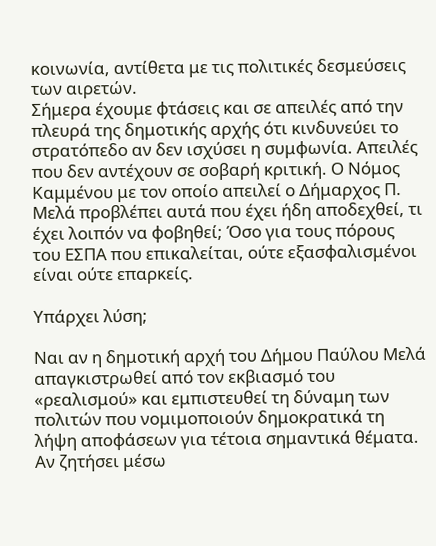κοινωνία, αντίθετα με τις πολιτικές δεσμεύσεις των αιρετών.
Σήμερα έχουμε φτάσεις και σε απειλές από την πλευρά της δημοτικής αρχής ότι κινδυνεύει το στρατόπεδο αν δεν ισχύσει η συμφωνία. Απειλές που δεν αντέχουν σε σοβαρή κριτική. Ο Νόμος Καμμένου με τον οποίο απειλεί ο Δήμαρχος Π. Μελά προβλέπει αυτά που έχει ήδη αποδεχθεί, τι έχει λοιπόν να φοβηθεί; Όσο για τους πόρους του ΕΣΠΑ που επικαλείται, ούτε εξασφαλισμένοι είναι ούτε επαρκείς.

Υπάρχει λύση;

Ναι αν η δημοτική αρχή του Δήμου Παύλου Μελά απαγκιστρωθεί από τον εκβιασμό του «ρεαλισμού» και εμπιστευθεί τη δύναμη των πολιτών που νομιμοποιούν δημοκρατικά τη λήψη αποφάσεων για τέτοια σημαντικά θέματα. Αν ζητήσει μέσω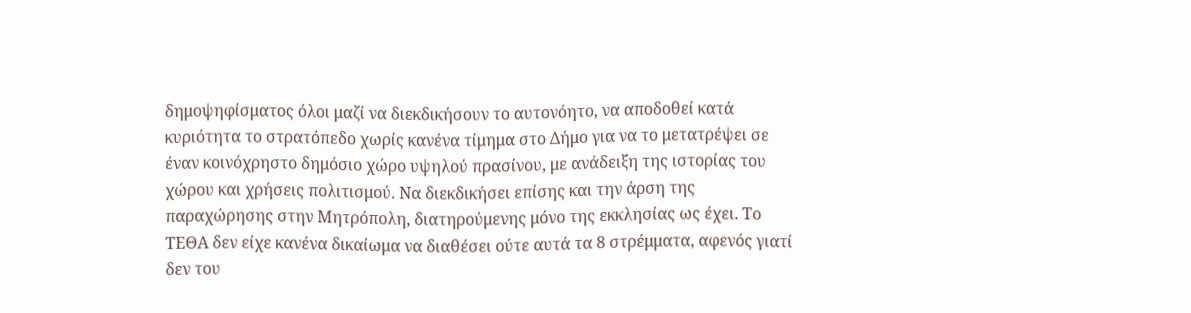δημοψηφίσματος όλοι μαζί να διεκδικήσουν το αυτονόητο, να αποδοθεί κατά κυριότητα το στρατόπεδο χωρίς κανένα τίμημα στο Δήμο για να το μετατρέψει σε έναν κοινόχρηστο δημόσιο χώρο υψηλού πρασίνου, με ανάδειξη της ιστορίας του χώρου και χρήσεις πολιτισμού. Να διεκδικήσει επίσης και την άρση της παραχώρησης στην Μητρόπολη, διατηρούμενης μόνο της εκκλησίας ως έχει. Το ΤΕΘΑ δεν είχε κανένα δικαίωμα να διαθέσει ούτε αυτά τα 8 στρέμματα, αφενός γιατί δεν του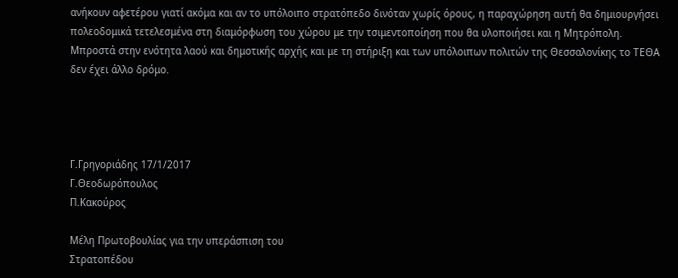ανήκουν αφετέρου γιατί ακόμα και αν το υπόλοιπο στρατόπεδο δινόταν χωρίς όρους, η παραχώρηση αυτή θα δημιουργήσει πολεοδομικά τετελεσμένα στη διαμόρφωση του χώρου με την τσιμεντοποίηση που θα υλοποιήσει και η Μητρόπολη.
Μπροστά στην ενότητα λαού και δημοτικής αρχής και με τη στήριξη και των υπόλοιπων πολιτών της Θεσσαλονίκης το ΤΕΘΑ δεν έχει άλλο δρόμο.




Γ.Γρηγοριάδης 17/1/2017
Γ.Θεοδωρόπουλος
Π.Κακούρος

Μέλη Πρωτοβουλίας για την υπεράσπιση του
Στρατοπέδου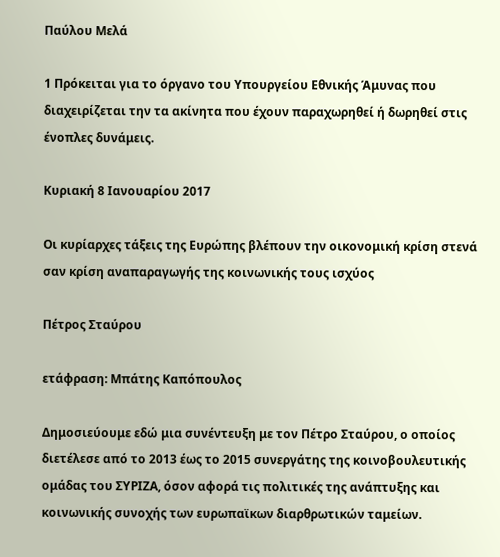Παύλου Μελά

1 Πρόκειται για το όργανο του Υπουργείου Εθνικής Άμυνας που διαχειρίζεται την τα ακίνητα που έχουν παραχωρηθεί ή δωρηθεί στις ένοπλες δυνάμεις.

Κυριακή 8 Ιανουαρίου 2017

Οι κυρίαρχες τάξεις της Ευρώπης βλέπουν την οικονομική κρίση στενά σαν κρίση αναπαραγωγής της κοινωνικής τους ισχύος

Πέτρος Σταύρου

ετάφραση: Μπάτης Καπόπουλος

Δημοσιεύουμε εδώ μια συνέντευξη με τον Πέτρο Σταύρου, ο οποίος διετέλεσε από το 2013 έως το 2015 συνεργάτης της κοινοβουλευτικής ομάδας του ΣΥΡΙΖΑ, όσον αφορά τις πολιτικές της ανάπτυξης και κοινωνικής συνοχής των ευρωπαϊκων διαρθρωτικών ταμείων.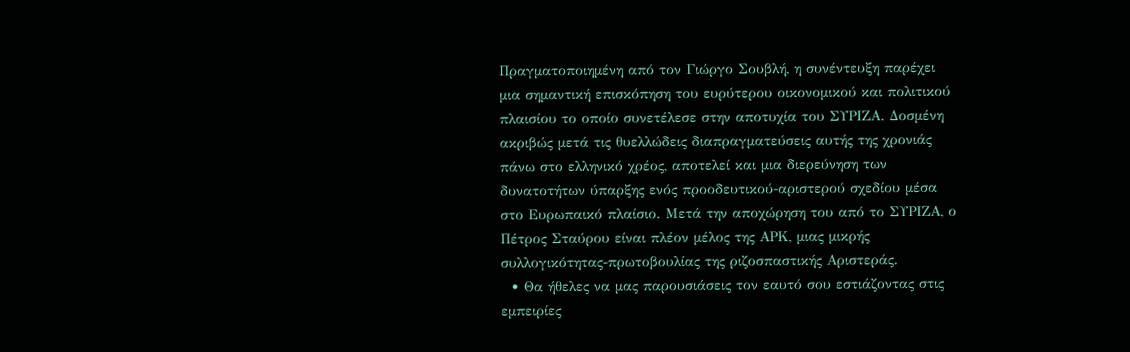Πραγματοποιημένη από τον Γιώργο Σουβλή, η συνέντευξη παρέχει μια σημαντική επισκόπηση του ευρύτερου οικονομικού και πολιτικού πλαισίου το οποίο συνετέλεσε στην αποτυχία του ΣΥΡΙΖΑ. Δοσμένη ακριβώς μετά τις θυελλώδεις διαπραγματεύσεις αυτής της χρονιάς  πάνω στο ελληνικό χρέος, αποτελεί και μια διερεύνηση των δυνατοτήτων ύπαρξης ενός προοδευτικού-αριστερού σχεδίου μέσα στο Ευρωπαικό πλαίσιο. Μετά την αποχώρηση του από το ΣΥΡΙΖΑ, ο Πέτρος Σταύρου είναι πλέον μέλος της ΑΡΚ, μιας μικρής συλλογικότητας-πρωτοβουλίας της ριζοσπαστικής Αριστεράς.
  • Θα ήθελες να μας παρουσιάσεις τον εαυτό σου εστιάζοντας στις εμπειρίες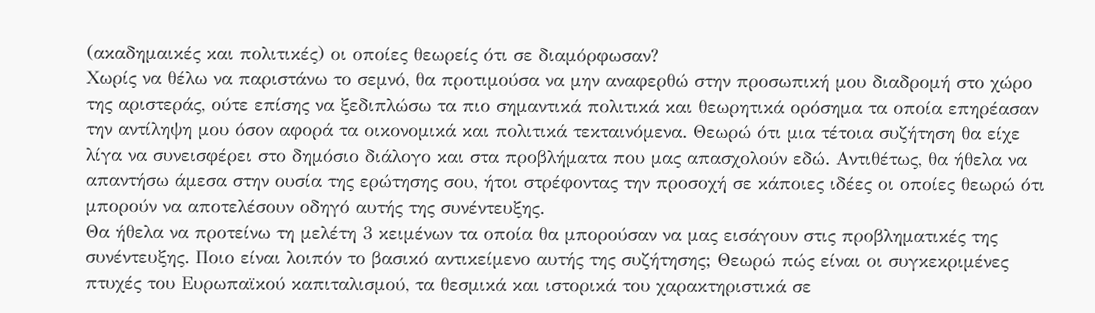(ακαδημαικές και πολιτικές) οι οποίες θεωρείς ότι σε διαμόρφωσαν?
Χωρίς να θέλω να παριστάνω το σεμνό, θα προτιμούσα να μην αναφερθώ στην προσωπική μου διαδρομή στο χώρο της αριστεράς, ούτε επίσης να ξεδιπλώσω τα πιο σημαντικά πολιτικά και θεωρητικά ορόσημα τα οποία επηρέασαν την αντίληψη μου όσον αφορά τα οικονομικά και πολιτικά τεκταινόμενα. Θεωρώ ότι μια τέτοια συζήτηση θα είχε λίγα να συνεισφέρει στο δημόσιο διάλογο και στα προβλήματα που μας απασχολούν εδώ. Αντιθέτως, θα ήθελα να απαντήσω άμεσα στην ουσία της ερώτησης σου, ήτοι στρέφοντας την προσοχή σε κάποιες ιδέες οι οποίες θεωρώ ότι μπορούν να αποτελέσουν οδηγό αυτής της συνέντευξης.
Θα ήθελα να προτείνω τη μελέτη 3 κειμένων τα οποία θα μπορούσαν να μας εισάγουν στις προβληματικές της συνέντευξης. Ποιο είναι λοιπόν το βασικό αντικείμενο αυτής της συζήτησης; Θεωρώ πώς είναι οι συγκεκριμένες πτυχές του Ευρωπαϊκού καπιταλισμού, τα θεσμικά και ιστορικά του χαρακτηριστικά σε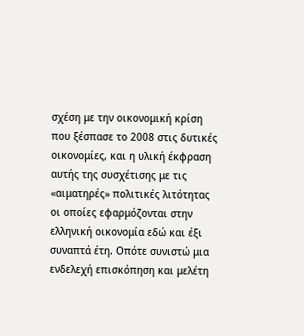σχέση με την οικονομική κρίση που ξέσπασε το 2008 στις δυτικές οικονομίες, και η υλική έκφραση αυτής της συσχέτισης με τις «αιματηρές» πολιτικές λιτότητας οι οποίες εφαρμόζονται στην ελληνική οικονομία εδώ και έξι συναπτά έτη. Οπότε συνιστώ μια ενδελεχή επισκόπηση και μελέτη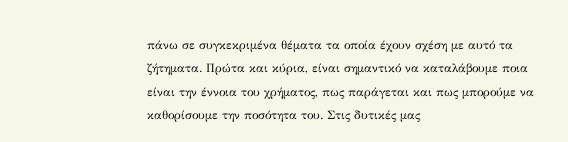πάνω σε συγκεκριμένα θέματα τα οποία έχουν σχέση με αυτό τα ζήτηματα. Πρώτα και κύρια, είναι σημαντικό να καταλάβουμε ποια είναι την έννοια του χρήματος, πως παράγεται και πως μπορούμε να καθορίσουμε την ποσότητα του. Στις δυτικές μας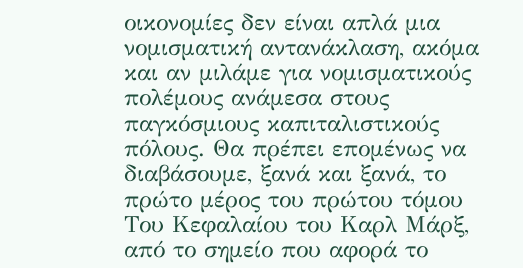οικονομίες δεν είναι απλά μια νομισματική αντανάκλαση, ακόμα και αν μιλάμε για νομισματικούς πολέμους ανάμεσα στους παγκόσμιους καπιταλιστικούς πόλους. Θα πρέπει επομένως να διαβάσουμε, ξανά και ξανά, το πρώτο μέρος του πρώτου τόμου Του Κεφαλαίου του Καρλ Μάρξ, από το σημείο που αφορά το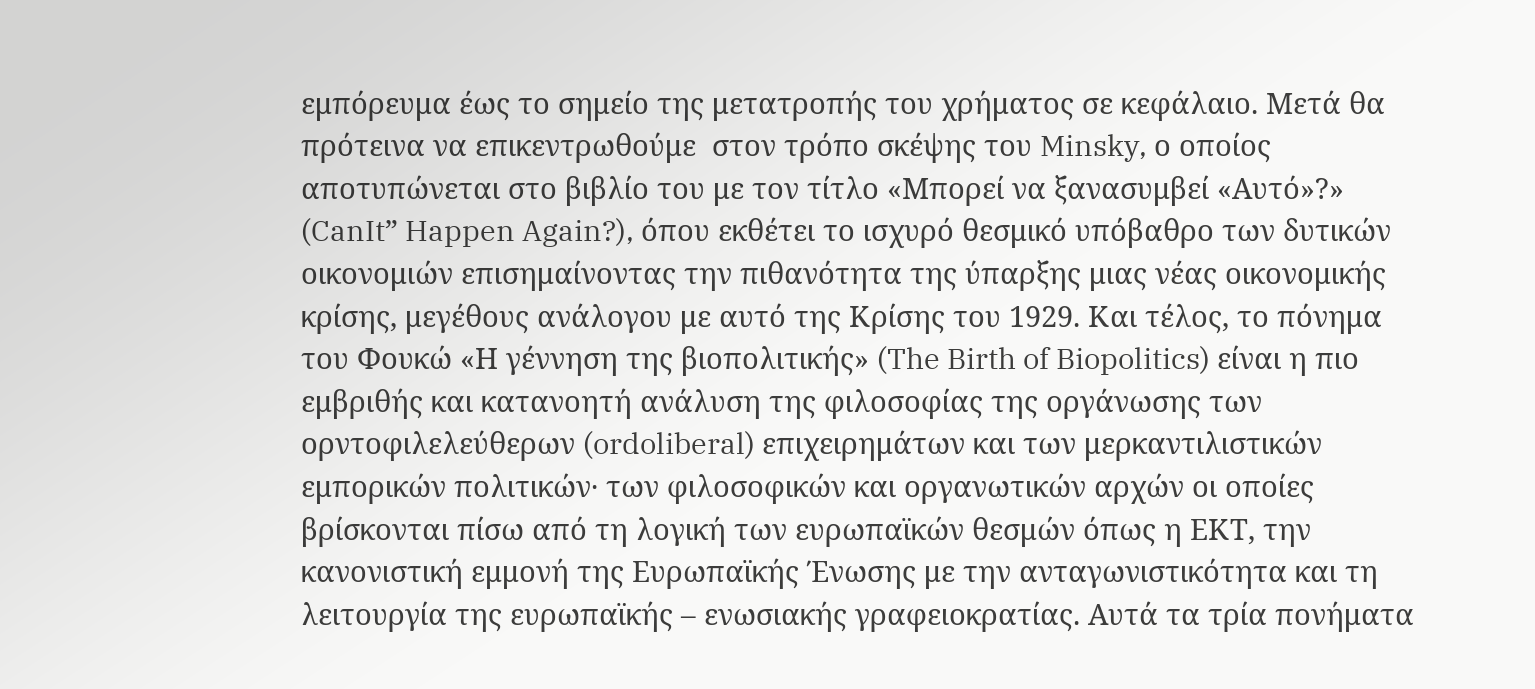εμπόρευμα έως το σημείο της μετατροπής του χρήματος σε κεφάλαιο. Μετά θα πρότεινα να επικεντρωθούμε  στον τρόπο σκέψης του Minsky, ο οποίος αποτυπώνεται στο βιβλίο του με τον τίτλο «Μπορεί να ξανασυμβεί «Αυτό»?» (CanIt” Happen Again?), όπου εκθέτει το ισχυρό θεσμικό υπόβαθρο των δυτικών οικονομιών επισημαίνοντας την πιθανότητα της ύπαρξης μιας νέας οικονομικής κρίσης, μεγέθους ανάλογου με αυτό της Κρίσης του 1929. Και τέλος, το πόνημα του Φουκώ «Η γέννηση της βιοπολιτικής» (The Birth of Biopolitics) είναι η πιο εμβριθής και κατανοητή ανάλυση της φιλοσοφίας της οργάνωσης των ορντοφιλελεύθερων (ordoliberal) επιχειρημάτων και των μερκαντιλιστικών εμπορικών πολιτικών· των φιλοσοφικών και οργανωτικών αρχών οι οποίες βρίσκονται πίσω από τη λογική των ευρωπαϊκών θεσμών όπως η ΕΚΤ, την κανονιστική εμμονή της Ευρωπαϊκής Ένωσης με την ανταγωνιστικότητα και τη λειτουργία της ευρωπαϊκής – ενωσιακής γραφειοκρατίας. Αυτά τα τρία πονήματα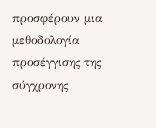προσφέρουν μια μεθοδολογία προσέγγισης της σύγχρονης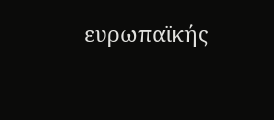ευρωπαϊκής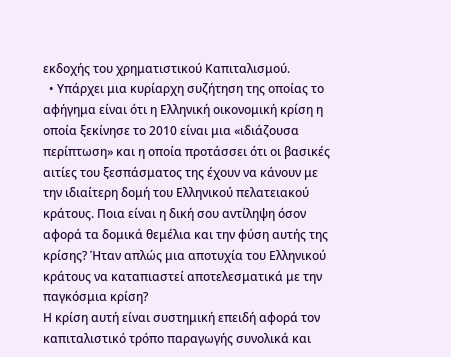εκδοχής του χρηματιστικού Καπιταλισμού.
  • Υπάρχει μια κυρίαρχη συζήτηση της οποίας το αφήγημα είναι ότι η Ελληνική οικονομική κρίση η οποία ξεκίνησε το 2010 είναι μια «ιδιάζουσα περίπτωση» και η οποία προτάσσει ότι οι βασικές αιτίες του ξεσπάσματος της έχουν να κάνουν με την ιδιαίτερη δομή του Ελληνικού πελατειακού κράτους. Ποια είναι η δική σου αντίληψη όσον αφορά τα δομικά θεμέλια και την φύση αυτής της κρίσης? Ήταν απλώς μια αποτυχία του Ελληνικού κράτους να καταπιαστεί αποτελεσματικά με την παγκόσμια κρίση?
Η κρίση αυτή είναι συστημική επειδή αφορά τον καπιταλιστικό τρόπο παραγωγής συνολικά και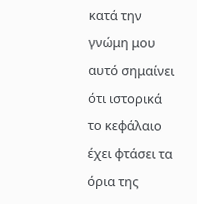κατά την γνώμη μου αυτό σημαίνει ότι ιστορικά το κεφάλαιο έχει φτάσει τα όρια της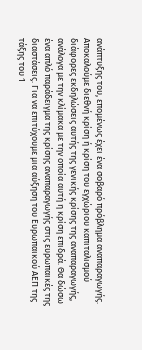ανάπτυξης του, επομένως έχει ένα σοβαρό πρόβλημα αναπαραγωγής. Αποκαλούμε διεθνή κρίση ή κρίση του εγχώριου καπιταλισμού διάφορες εκδηλώσεις αυτής της γενικής κρίσης της αναπαραγωγής, ανάλογα με την κλίμακα με την οποία αυτή η κρίση επιδρά. Θα δώσω ένα απλό παράδειγμα της κρίσης αναπαραγωγής στις ευρωπαικές της διαστάσεις. Για να επιτύχουμε μια αύξηση του Ευρωπαικού ΑΕΠ της τάξης του 1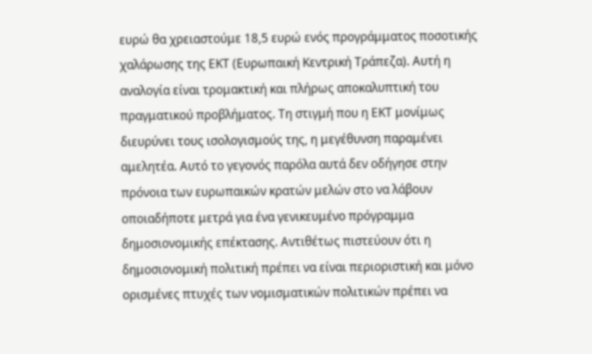ευρώ θα χρειαστούμε 18,5 ευρώ ενός προγράμματος ποσοτικής χαλάρωσης της ΕΚΤ (Ευρωπαική Κεντρική Τράπεζα). Αυτή η αναλογία είναι τρομακτική και πλήρως αποκαλυπτική του πραγματικού προβλήματος. Τη στιγμή που η ΕΚΤ μονίμως διευρύνει τους ισολογισμούς της, η μεγέθυνση παραμένει αμελητέα. Αυτό το γεγονός παρόλα αυτά δεν οδήγησε στην πρόνοια των ευρωπαικών κρατών μελών στο να λάβουν οποιαδήποτε μετρά για ένα γενικευμένο πρόγραμμα δημοσιονομικής επέκτασης. Αντιθέτως πιστεύουν ότι η δημοσιονομική πολιτική πρέπει να είναι περιοριστική και μόνο ορισμένες πτυχές των νομισματικών πολιτικών πρέπει να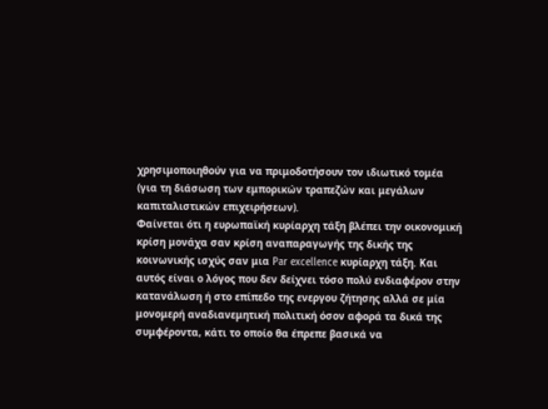χρησιμοποιηθούν για να πριμοδοτήσουν τον ιδιωτικό τομέα (για τη διάσωση των εμπορικών τραπεζών και μεγάλων καπιταλιστικών επιχειρήσεων).
Φαίνεται ότι η ευρωπαϊκή κυρίαρχη τάξη βλέπει την οικονομική κρίση μονάχα σαν κρίση αναπαραγωγής της δικής της κοινωνικής ισχύς σαν μια Par excellence κυρίαρχη τάξη. Και αυτός είναι ο λόγος που δεν δείχνει τόσο πολύ ενδιαφέρον στην κατανάλωση ή στο επίπεδο της ενεργου ζήτησης αλλά σε μία μονομερή αναδιανεμητική πολιτική όσον αφορά τα δικά της συμφέροντα, κάτι το οποίο θα έπρεπε βασικά να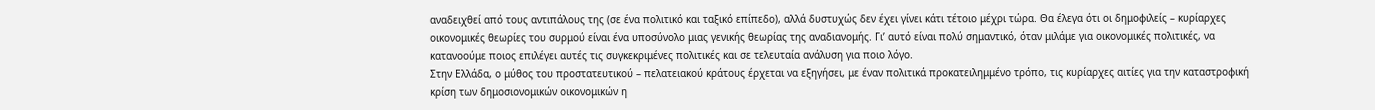αναδειχθεί από τους αντιπάλους της (σε ένα πολιτικό και ταξικό επίπεδο), αλλά δυστυχώς δεν έχει γίνει κάτι τέτοιο μέχρι τώρα. Θα έλεγα ότι οι δημοφιλείς – κυρίαρχες οικονομικές θεωρίες του συρμού είναι ένα υποσύνολο μιας γενικής θεωρίας της αναδιανομής. Γι’ αυτό είναι πολύ σημαντικό, όταν μιλάμε για οικονομικές πολιτικές, να κατανοούμε ποιος επιλέγει αυτές τις συγκεκριμένες πολιτικές και σε τελευταία ανάλυση για ποιο λόγο.
Στην Ελλάδα, ο μύθος του προστατευτικού – πελατειακού κράτους έρχεται να εξηγήσει, με έναν πολιτικά προκατειλημμένο τρόπο, τις κυρίαρχες αιτίες για την καταστροφική κρίση των δημοσιονομικών οικονομικών η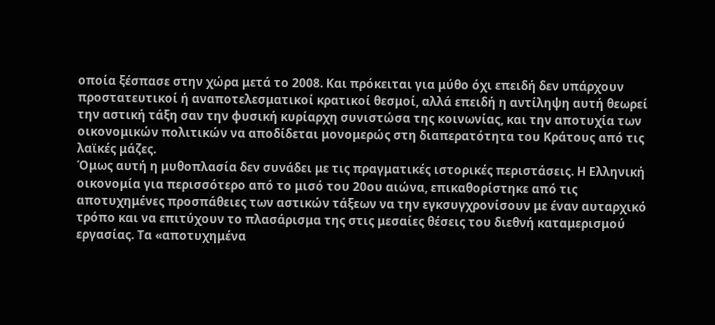οποία ξέσπασε στην χώρα μετά το 2008. Και πρόκειται για μύθο όχι επειδή δεν υπάρχουν προστατευτικοί ή αναποτελεσματικοί κρατικοί θεσμοί, αλλά επειδή η αντίληψη αυτή θεωρεί την αστική τάξη σαν την φυσική κυρίαρχη συνιστώσα της κοινωνίας, και την αποτυχία των οικονομικών πολιτικών να αποδίδεται μονομερώς στη διαπερατότητα του Κράτους από τις λαϊκές μάζες.
Όμως αυτή η μυθοπλασία δεν συνάδει με τις πραγματικές ιστορικές περιστάσεις. Η Ελληνική οικονομία για περισσότερο από το μισό του 20ου αιώνα, επικαθορίστηκε από τις αποτυχημένες προσπάθειες των αστικών τάξεων να την εγκσυγχρονίσουν με έναν αυταρχικό τρόπο και να επιτύχουν το πλασάρισμα της στις μεσαίες θέσεις του διεθνή καταμερισμού εργασίας. Τα «αποτυχημένα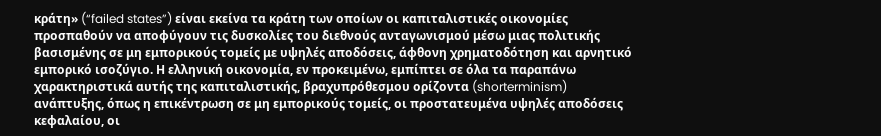κράτη» (“failed states”) είναι εκείνα τα κράτη των οποίων οι καπιταλιστικές οικονομίες προσπαθούν να αποφύγουν τις δυσκολίες του διεθνούς ανταγωνισμού μέσω μιας πολιτικής βασισμένης σε μη εμπορικούς τομείς με υψηλές αποδόσεις, άφθονη χρηματοδότηση και αρνητικό εμπορικό ισοζύγιο. Η ελληνική οικονομία, εν προκειμένω, εμπίπτει σε όλα τα παραπάνω χαρακτηριστικά αυτής της καπιταλιστικής, βραχυπρόθεσμου ορίζοντα (shorterminism) ανάπτυξης, όπως η επικέντρωση σε μη εμπορικούς τομείς, οι προστατευμένα υψηλές αποδόσεις κεφαλαίου, οι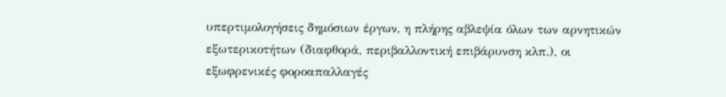υπερτιμολογήσεις δημόσιων έργων, η πλήρης αβλεψία όλων των αρνητικών εξωτερικοτήτων (διαφθορά, περιβαλλοντική επιβάρυνση κλπ.), οι εξωφρενικές φοροαπαλλαγές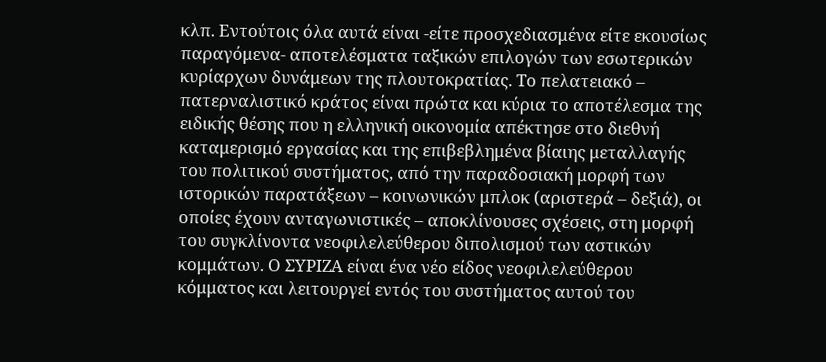κλπ. Εντούτοις όλα αυτά είναι -είτε προσχεδιασμένα είτε εκουσίως παραγόμενα- αποτελέσματα ταξικών επιλογών των εσωτερικών κυρίαρχων δυνάμεων της πλουτοκρατίας. Το πελατειακό – πατερναλιστικό κράτος είναι πρώτα και κύρια το αποτέλεσμα της ειδικής θέσης που η ελληνική οικονομία απέκτησε στο διεθνή καταμερισμό εργασίας και της επιβεβλημένα βίαιης μεταλλαγής του πολιτικού συστήματος, από την παραδοσιακή μορφή των ιστορικών παρατάξεων – κοινωνικών μπλοκ (αριστερά – δεξιά), οι οποίες έχουν ανταγωνιστικές – αποκλίνουσες σχέσεις, στη μορφή του συγκλίνοντα νεοφιλελεύθερου διπολισμού των αστικών κομμάτων. Ο ΣΥΡΙΖΑ είναι ένα νέο είδος νεοφιλελεύθερου κόμματος και λειτουργεί εντός του συστήματος αυτού του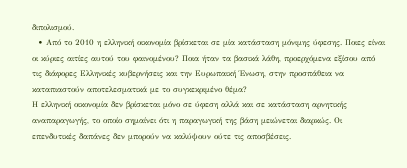διπολισμού.
  • Από το 2010 η ελληνική οικονομία βρίσκεται σε μία κατάσταση μόνιμης ύφεσης. Ποιες είναι οι κύριες αιτίες αυτού του φαινομένου? Ποια ήταν τα βασικά λάθη, προερχόμενα εξίσου από τις διάφορες Ελληνικές κυβερνήσεις και την Ευρωπαική Ένωση, στην προσπάθεια να καταπιαστούν αποτελεσματικά με το συγκεκριμένο θέμα?
Η ελληνική οικονομία δεν βρίσκεται μόνο σε ύφεση αλλά και σε κατάσταση αρνητικής αναπαραγωγής, το οποίο σημαίνει ότι η παραγωγική της βάση μειώνεται διαρκώς. Οι επενδυτικές δαπάνες δεν μπορούν να καλύψουν ούτε τις αποσβέσεις.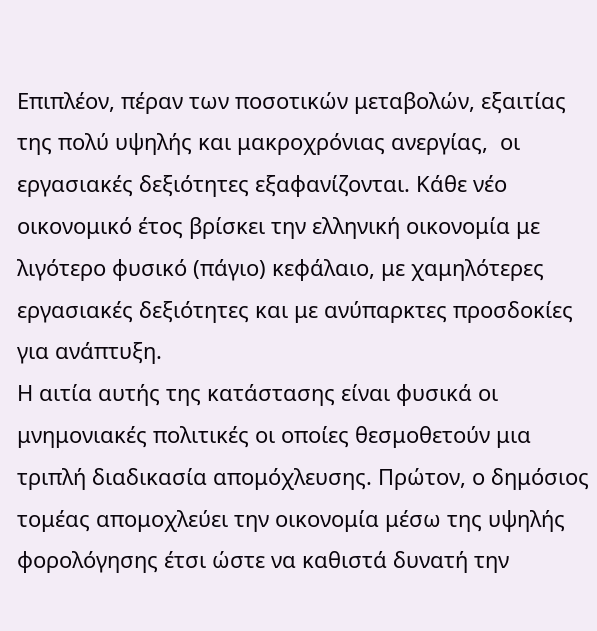Επιπλέον, πέραν των ποσοτικών μεταβολών, εξαιτίας της πολύ υψηλής και μακροχρόνιας ανεργίας,  οι εργασιακές δεξιότητες εξαφανίζονται. Κάθε νέο οικονομικό έτος βρίσκει την ελληνική οικονομία με λιγότερο φυσικό (πάγιο) κεφάλαιο, με χαμηλότερες εργασιακές δεξιότητες και με ανύπαρκτες προσδοκίες για ανάπτυξη.
Η αιτία αυτής της κατάστασης είναι φυσικά οι μνημονιακές πολιτικές οι οποίες θεσμοθετούν μια τριπλή διαδικασία απομόχλευσης. Πρώτον, ο δημόσιος τομέας απομοχλεύει την οικονομία μέσω της υψηλής φορολόγησης έτσι ώστε να καθιστά δυνατή την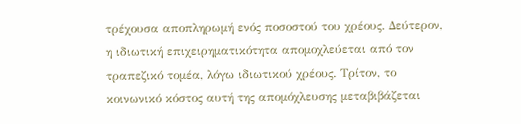τρέχουσα αποπληρωμή ενός ποσοστού του χρέους. Δεύτερον, η ιδιωτική επιχειρηματικότητα απομοχλεύεται από τον τραπεζικό τομέα, λόγω ιδιωτικού χρέους. Τρίτον, το κοινωνικό κόστος αυτή της απομόχλευσης μεταβιβάζεται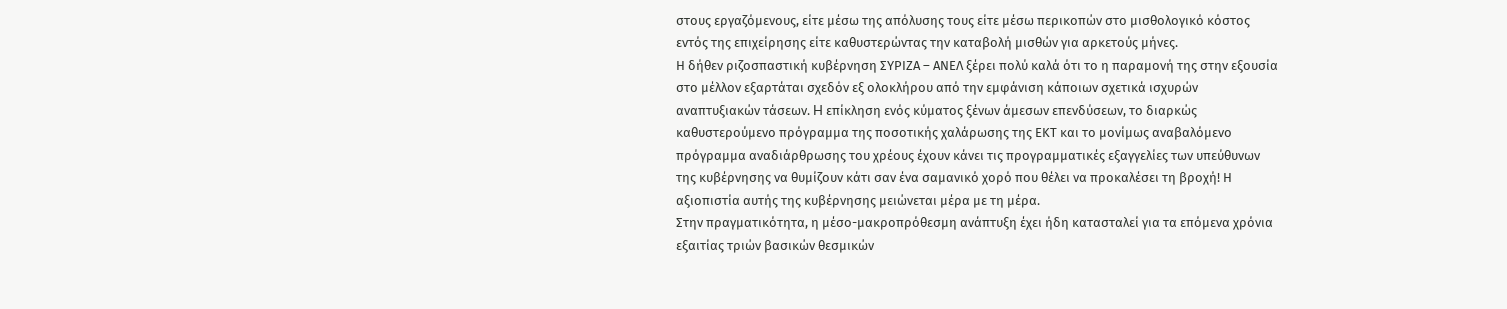στους εργαζόμενους, είτε μέσω της απόλυσης τους είτε μέσω περικοπών στο μισθολογικό κόστος εντός της επιχείρησης είτε καθυστερώντας την καταβολή μισθών για αρκετούς μήνες.
Η δήθεν ριζοσπαστική κυβέρνηση ΣΥΡΙΖΑ – ΑΝΕΛ ξέρει πολύ καλά ότι το η παραμονή της στην εξουσία στο μέλλον εξαρτάται σχεδόν εξ ολοκλήρου από την εμφάνιση κάποιων σχετικά ισχυρών αναπτυξιακών τάσεων. H επίκληση ενός κύματος ξένων άμεσων επενδύσεων, το διαρκώς καθυστερούμενο πρόγραμμα της ποσοτικής χαλάρωσης της ΕΚΤ και το μονίμως αναβαλόμενο πρόγραμμα αναδιάρθρωσης του χρέους έχουν κάνει τις προγραμματικές εξαγγελίες των υπεύθυνων της κυβέρνησης να θυμίζουν κάτι σαν ένα σαμανικό χορό που θέλει να προκαλέσει τη βροχή! Η αξιοπιστία αυτής της κυβέρνησης μειώνεται μέρα με τη μέρα.
Στην πραγματικότητα, η μέσο-μακροπρόθεσμη ανάπτυξη έχει ήδη κατασταλεί για τα επόμενα χρόνια εξαιτίας τριών βασικών θεσμικών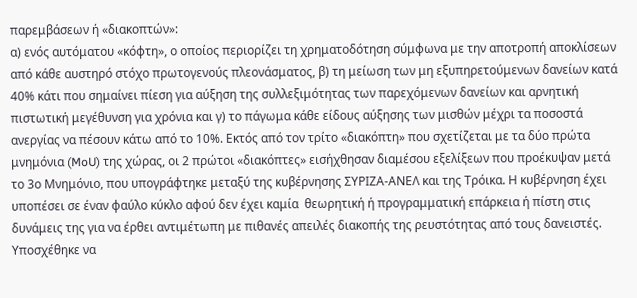παρεμβάσεων ή «διακοπτών»:
α) ενός αυτόματου «κόφτη», ο οποίος περιορίζει τη χρηματοδότηση σύμφωνα με την αποτροπή αποκλίσεων από κάθε αυστηρό στόχο πρωτογενούς πλεονάσματος, β) τη μείωση των μη εξυπηρετούμενων δανείων κατά 40% κάτι που σημαίνει πίεση για αύξηση της συλλεξιμότητας των παρεχόμενων δανείων και αρνητική πιστωτική μεγέθυνση για χρόνια και γ) το πάγωμα κάθε είδους αύξησης των μισθών μέχρι τα ποσοστά ανεργίας να πέσουν κάτω από το 10%. Εκτός από τον τρίτο «διακόπτη» που σχετίζεται με τα δύο πρώτα  μνημόνια (MoU) της χώρας, οι 2 πρώτοι «διακόπτες» εισήχθησαν διαμέσου εξελίξεων που προέκυψαν μετά το 3ο Μνημόνιο, που υπογράφτηκε μεταξύ της κυβέρνησης ΣΥΡΙΖΑ-ΑΝΕΛ και της Τρόικα. Η κυβέρνηση έχει υποπέσει σε έναν φαύλο κύκλο αφού δεν έχει καμία  θεωρητική ή προγραμματική επάρκεια ή πίστη στις δυνάμεις της για να έρθει αντιμέτωπη με πιθανές απειλές διακοπής της ρευστότητας από τους δανειστές. Υποσχέθηκε να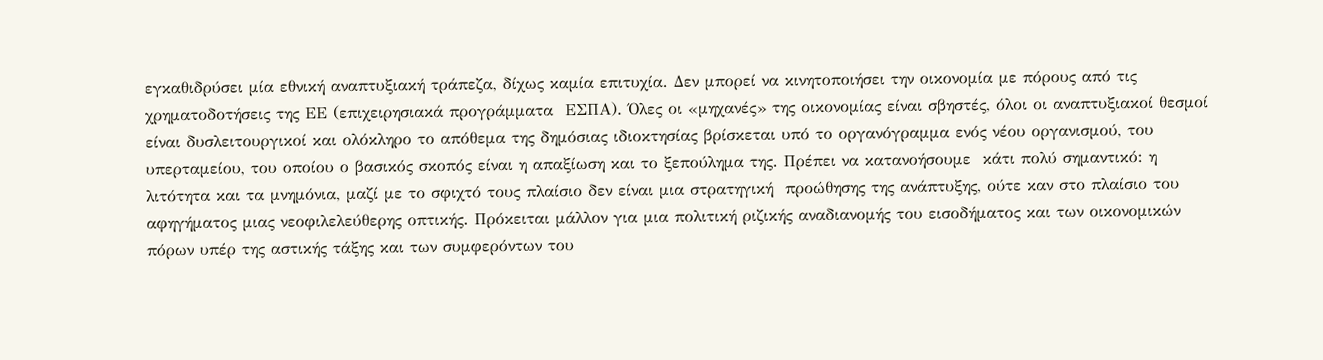εγκαθιδρύσει μία εθνική αναπτυξιακή τράπεζα, δίχως καμία επιτυχία. Δεν μπορεί να κινητοποιήσει την οικονομία με πόρους από τις χρηματοδοτήσεις της ΕΕ (επιχειρησιακά προγράμματα  ΕΣΠΑ). Όλες οι «μηχανές» της οικονομίας είναι σβηστές, όλοι οι αναπτυξιακοί θεσμοί είναι δυσλειτουργικοί και ολόκληρο το απόθεμα της δημόσιας ιδιοκτησίας βρίσκεται υπό το οργανόγραμμα ενός νέου οργανισμού, του υπερταμείου, του οποίου ο βασικός σκοπός είναι η απαξίωση και το ξεπούλημα της. Πρέπει να κατανοήσουμε  κάτι πολύ σημαντικό: η λιτότητα και τα μνημόνια, μαζί με το σφιχτό τους πλαίσιο δεν είναι μια στρατηγική  προώθησης της ανάπτυξης, ούτε καν στο πλαίσιο του αφηγήματος μιας νεοφιλελεύθερης οπτικής. Πρόκειται μάλλον για μια πολιτική ριζικής αναδιανομής του εισοδήματος και των οικονομικών πόρων υπέρ της αστικής τάξης και των συμφερόντων του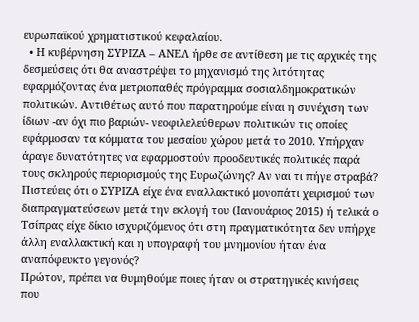ευρωπαϊκού χρηματιστικού κεφαλαίου.
  • Η κυβέρνηση ΣΥΡΙΖΑ – ΑΝΕΛ ήρθε σε αντίθεση με τις αρχικές της δεσμεύσεις ότι θα αναστρέψει το μηχανισμό της λιτότητας εφαρμόζοντας ένα μετριοπαθές πρόγραμμα σοσιαλδημοκρατικών πολιτικών. Αντιθέτως αυτό που παρατηρούμε είναι η συνέχιση των ίδιων -αν όχι πιο βαριών- νεοφιλελεύθερων πολιτικών τις οποίες εφάρμοσαν τα κόμματα του μεσαίου χώρου μετά το 2010. Υπήρχαν άραγε δυνατότητες να εφαρμοστούν προοδευτικές πολιτικές παρά τους σκληρούς περιορισμούς της Ευρωζώνης? Αν ναι τι πήγε στραβά? Πιστεύεις ότι ο ΣΥΡΙΖΑ είχε ένα εναλλακτικό μονοπάτι χειρισμού των διαπραγματεύσεων μετά την εκλογή του (Ιανουάριος 2015) ή τελικά ο Τσίπρας είχε δίκιο ισχυριζόμενος ότι στη πραγματικότητα δεν υπήρχε άλλη εναλλακτική και η υπογραφή του μνημονίου ήταν ένα αναπόφευκτο γεγονός?
Πρώτον, πρέπει να θυμηθούμε ποιες ήταν οι στρατηγικές κινήσεις  που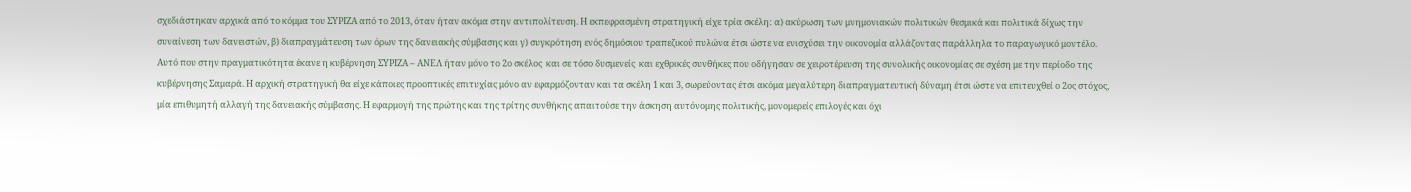σχεδιάστηκαν αρχικά από το κόμμα του ΣΥΡΙΖΑ από το 2013, όταν ήταν ακόμα στην αντιπολίτευση. Η εκπεφρασμένη στρατηγική είχε τρία σκέλη: α) ακύρωση των μνημονιακών πολιτικών θεσμικά και πολιτικά δίχως την συναίνεση των δανειστών, β) διαπραγμάτευση των όρων της δανειακής σύμβασης και γ) συγκρότηση ενός δημόσιου τραπεζικού πυλώνα έτσι ώστε να ενισχύσει την οικονομία αλλάζοντας παράλληλα το παραγωγικό μοντέλο.
Αυτό που στην πραγματικότητα έκανε η κυβέρνηση ΣΥΡΙΖΑ – ΑΝΕΛ ήταν μόνο το 2ο σκέλος  και σε τόσο δυσμενείς  και εχθρικές συνθήκες που οδήγησαν σε χειροτέρευση της συνολικής οικονομίας σε σχέση με την περίοδο της κυβέρνησης Σαμαρά. Η αρχική στρατηγική θα είχε κάποιες προοπτικές επιτυχίας μόνο αν εφαρμόζονταν και τα σκέλη 1 και 3, σωρεύοντας έτσι ακόμα μεγαλύτερη διαπραγματευτική δύναμη έτσι ώστε να επιτευχθεί ο 2ος στόχος, μία επιθυμητή αλλαγή της δανειακής σύμβασης. Η εφαρμογή της πρώτης και της τρίτης συνθήκης απαιτούσε την άσκηση αυτόνομης πολιτικής, μονομερείς επιλογές και όχι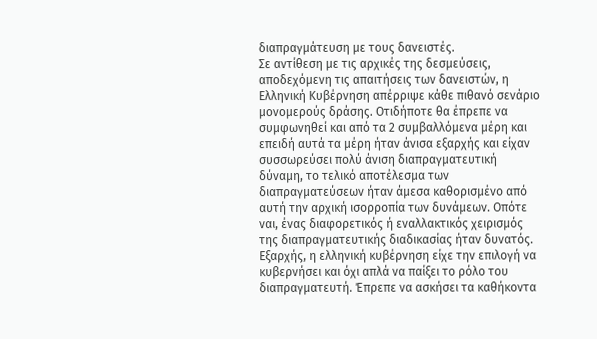διαπραγμάτευση με τους δανειστές.
Σε αντίθεση με τις αρχικές της δεσμεύσεις, αποδεχόμενη τις απαιτήσεις των δανειστών, η Ελληνική Κυβέρνηση απέρριψε κάθε πιθανό σενάριο μονομερούς δράσης. Οτιδήποτε θα έπρεπε να συμφωνηθεί και από τα 2 συμβαλλόμενα μέρη και επειδή αυτά τα μέρη ήταν άνισα εξαρχής και είχαν συσσωρεύσει πολύ άνιση διαπραγματευτική δύναμη, το τελικό αποτέλεσμα των διαπραγματεύσεων ήταν άμεσα καθορισμένο από αυτή την αρχική ισορροπία των δυνάμεων. Οπότε ναι, ένας διαφορετικός ή εναλλακτικός χειρισμός  της διαπραγματευτικής διαδικασίας ήταν δυνατός. Εξαρχής, η ελληνική κυβέρνηση είχε την επιλογή να κυβερνήσει και όχι απλά να παίξει το ρόλο του διαπραγματευτή. Έπρεπε να ασκήσει τα καθήκοντα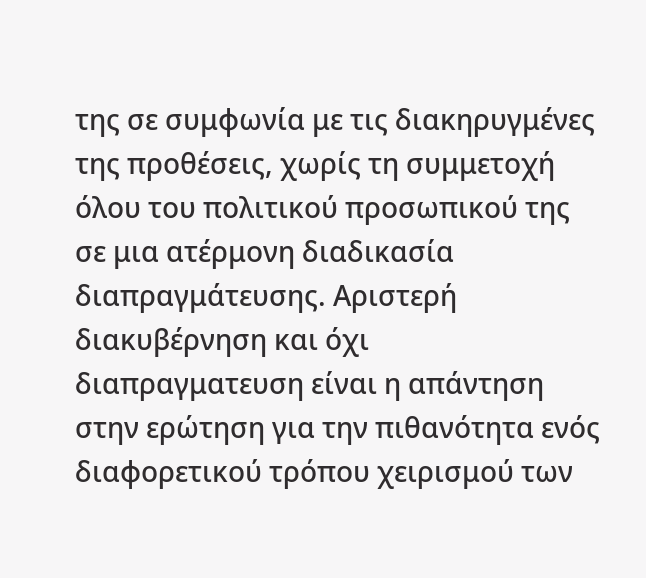της σε συμφωνία με τις διακηρυγμένες της προθέσεις, χωρίς τη συμμετοχή όλου του πολιτικού προσωπικού της σε μια ατέρμονη διαδικασία διαπραγμάτευσης. Αριστερή διακυβέρνηση και όχι διαπραγματευση είναι η απάντηση στην ερώτηση για την πιθανότητα ενός διαφορετικού τρόπου χειρισμού των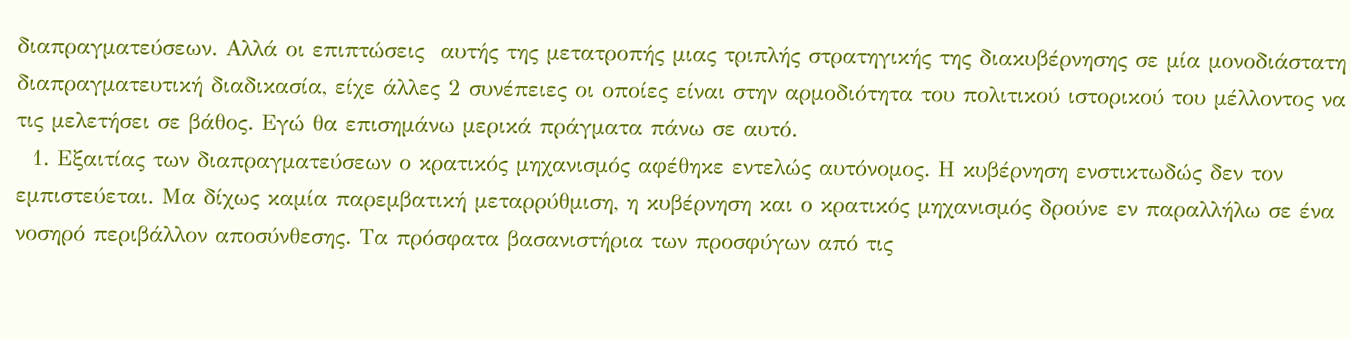διαπραγματεύσεων. Αλλά οι επιπτώσεις  αυτής της μετατροπής μιας τριπλής στρατηγικής της διακυβέρνησης σε μία μονοδιάστατη διαπραγματευτική διαδικασία, είχε άλλες 2 συνέπειες οι οποίες είναι στην αρμοδιότητα του πολιτικού ιστορικού του μέλλοντος να τις μελετήσει σε βάθος. Εγώ θα επισημάνω μερικά πράγματα πάνω σε αυτό.
  1. Εξαιτίας των διαπραγματεύσεων ο κρατικός μηχανισμός αφέθηκε εντελώς αυτόνομος. Η κυβέρνηση ενστικτωδώς δεν τον εμπιστεύεται. Μα δίχως καμία παρεμβατική μεταρρύθμιση, η κυβέρνηση και ο κρατικός μηχανισμός δρούνε εν παραλλήλω σε ένα νοσηρό περιβάλλον αποσύνθεσης. Τα πρόσφατα βασανιστήρια των προσφύγων από τις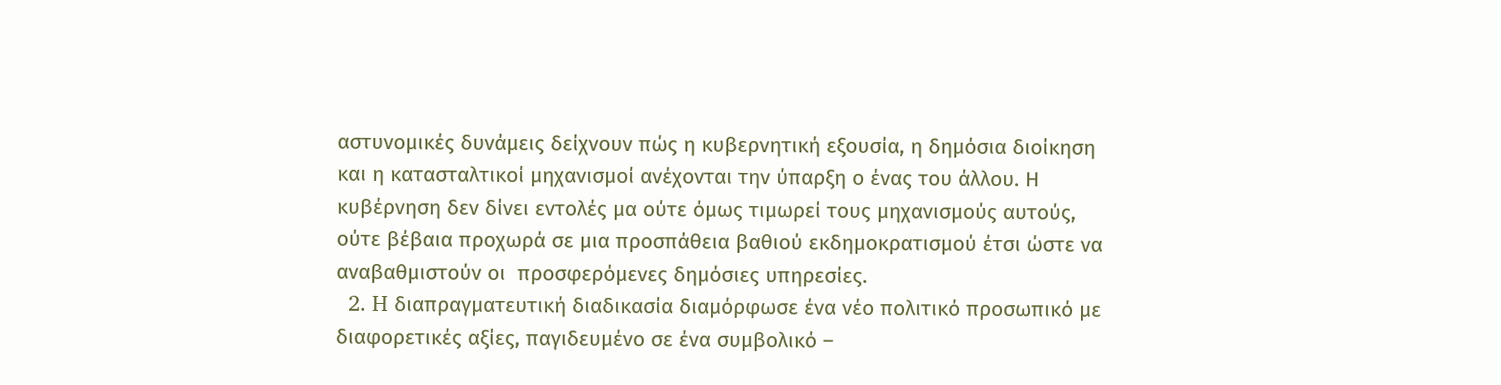αστυνομικές δυνάμεις δείχνουν πώς η κυβερνητική εξουσία, η δημόσια διοίκηση και η κατασταλτικοί μηχανισμοί ανέχονται την ύπαρξη ο ένας του άλλου. Η κυβέρνηση δεν δίνει εντολές μα ούτε όμως τιμωρεί τους μηχανισμούς αυτούς, ούτε βέβαια προχωρά σε μια προσπάθεια βαθιού εκδημοκρατισμού έτσι ώστε να αναβαθμιστούν οι  προσφερόμενες δημόσιες υπηρεσίες.
  2. H διαπραγματευτική διαδικασία διαμόρφωσε ένα νέο πολιτικό προσωπικό με διαφορετικές αξίες, παγιδευμένο σε ένα συμβολικό –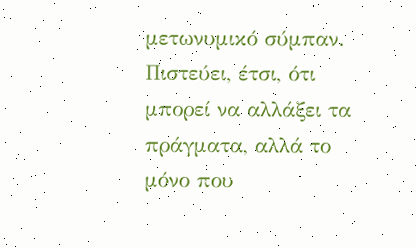μετωνυμικό σύμπαν. Πιστεύει, έτσι, ότι μπορεί να αλλάξει τα πράγματα, αλλά το μόνο που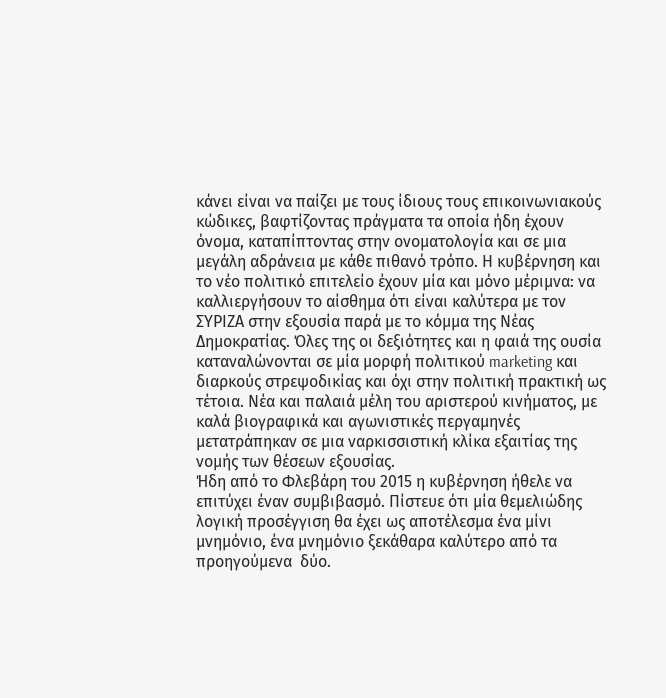κάνει είναι να παίζει με τους ίδιους τους επικοινωνιακούς κώδικες, βαφτίζοντας πράγματα τα οποία ήδη έχουν όνομα, καταπίπτοντας στην ονοματολογία και σε μια μεγάλη αδράνεια με κάθε πιθανό τρόπο. Η κυβέρνηση και το νέο πολιτικό επιτελείο έχουν μία και μόνο μέριμνα: να καλλιεργήσουν το αίσθημα ότι είναι καλύτερα με τον ΣΥΡΙΖΑ στην εξουσία παρά με το κόμμα της Νέας Δημοκρατίας. Όλες της οι δεξιότητες και η φαιά της ουσία καταναλώνονται σε μία μορφή πολιτικού marketing και διαρκούς στρεψοδικίας και όχι στην πολιτική πρακτική ως τέτοια. Νέα και παλαιά μέλη του αριστερού κινήματος, με καλά βιογραφικά και αγωνιστικές περγαμηνές μετατράπηκαν σε μια ναρκισσιστική κλίκα εξαιτίας της νομής των θέσεων εξουσίας.
Ήδη από το Φλεβάρη του 2015 η κυβέρνηση ήθελε να επιτύχει έναν συμβιβασμό. Πίστευε ότι μία θεμελιώδης λογική προσέγγιση θα έχει ως αποτέλεσμα ένα μίνι μνημόνιο, ένα μνημόνιο ξεκάθαρα καλύτερο από τα προηγούμενα  δύο.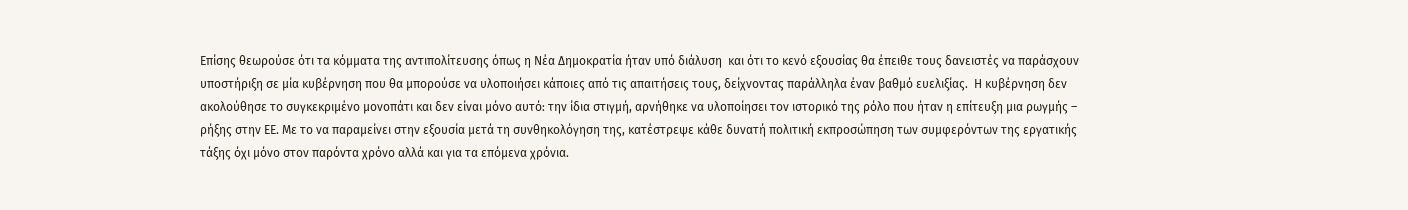Επίσης θεωρούσε ότι τα κόμματα της αντιπολίτευσης όπως η Νέα Δημοκρατία ήταν υπό διάλυση  και ότι το κενό εξουσίας θα έπειθε τους δανειστές να παράσχουν υποστήριξη σε μία κυβέρνηση που θα μπορούσε να υλοποιήσει κάποιες από τις απαιτήσεις τους, δείχνοντας παράλληλα έναν βαθμό ευελιξίας.  Η κυβέρνηση δεν ακολούθησε το συγκεκριμένο μονοπάτι και δεν είναι μόνο αυτό: την ίδια στιγμή, αρνήθηκε να υλοποίησει τον ιστορικό της ρόλο που ήταν η επίτευξη μια ρωγμής – ρήξης στην ΕΕ. Με το να παραμείνει στην εξουσία μετά τη συνθηκολόγηση της, κατέστρεψε κάθε δυνατή πολιτική εκπροσώπηση των συμφερόντων της εργατικής τάξης όχι μόνο στον παρόντα χρόνο αλλά και για τα επόμενα χρόνια.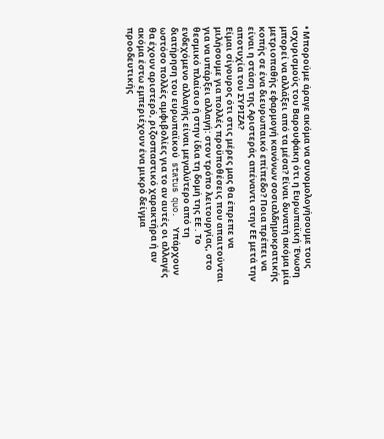• Μπορούμε άραγε ακόμα να συνομολογήσουμε τους ισχυρισμούς του Βαρουφάκη ότι η Ευρωπαϊκή Ένωση μπορεί να αλλάξει από τα μέσα? Είναι δυνατή ακόμα μία μετριοπαθής εφαρμογή κανόνων σοσιαλδημοκρατικής κοπής σε ένα διευρωπαικό επίπεδο? Ποια πρέπει να είναι η στάση της Αριστεράς απέναντι στην ΕΕ μετά την αποτυχία του ΣΥΡΙΖΑ?
Είμαι σίγουρος ότι στις μέρες μας θα έπρεπε να μιλήσουμε για πολλές προϋποθέσεις που απαιτούνται για να υπάρξει αλλαγή: στον τρόπο λειτουργίας, στο θεσμικό πλαίσιο ή στην ίδια τη δομή της ΕΕ . Το ενδεχόμενο αλλαγής είναι μεγαλύτερο από τη διατήρηση του ευρωπαϊκού  status quo.  Υπάρχουν ωστόσο πολλές αμφιβολίες για το αν αυτές οι αλλαγές θα έχουν αριστερό, ριζοσπαστικό χαρακτήρα ή αν ακόμα έστω εμπεριέχουν ένα μικρό δείγμα προοδευτικής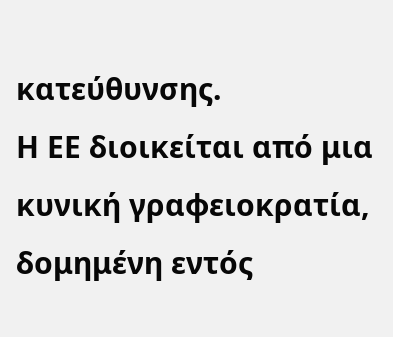κατεύθυνσης.
Η ΕΕ διοικείται από μια κυνική γραφειοκρατία, δομημένη εντός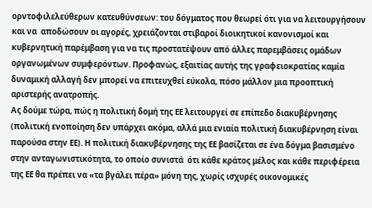ορντοφιλελεύθερων κατευθύνσεων: του δόγματος που θεωρεί ότι για να λειτουργήσουν και να  αποδώσουν οι αγορές, χρειάζονται στιβαροί διοικητικοί κανονισμοί και κυβερνητική παρέμβαση για να τις προστατέψουν από άλλες παρεμβάσεις ομάδων οργανωμένων συμφερόντων. Προφανώς, εξαιτίας αυτής της γραφειοκρατίας καμία δυναμική αλλαγή δεν μπορεί να επιτευχθεί εύκολα, πόσο μάλλον μια προοπτική αριστερής ανατροπής.
Ας δούμε τώρα, πώς η πολιτική δομή της ΕΕ λειτουργεί σε επίπεδο διακυβέρνησης (πολιτική ενοποίηση δεν υπάρχει ακόμα, αλλά μια ενιαία πολιτική διακυβέρνηση είναι παρούσα στην ΕΕ). Η πολιτική διακυβέρνησης της ΕΕ βασίζεται σε ένα δόγμα βασισμένο στην ανταγωνιστικότητα, το οποίο συνιστά  ότι κάθε κράτος μέλος και κάθε περιφέρεια της ΕΕ θα πρέπει να «τα βγάλει πέρα» μόνη της, χωρίς ισχυρές οικονομικές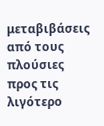μεταβιβάσεις από τους πλούσιες προς τις λιγότερο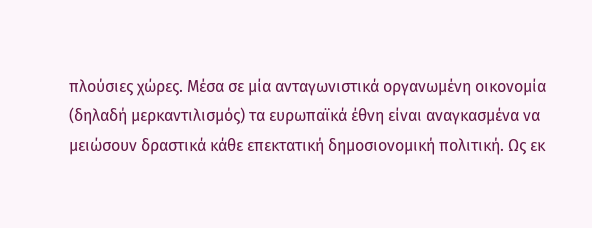πλούσιες χώρες. Μέσα σε μία ανταγωνιστικά οργανωμένη οικονομία (δηλαδή μερκαντιλισμός) τα ευρωπαϊκά έθνη είναι αναγκασμένα να μειώσουν δραστικά κάθε επεκτατική δημοσιονομική πολιτική. Ως εκ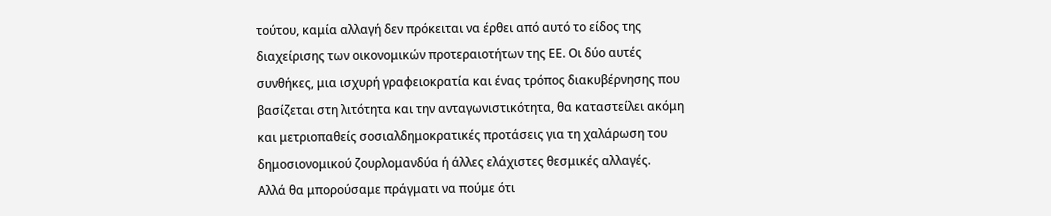τούτου, καμία αλλαγή δεν πρόκειται να έρθει από αυτό το είδος της διαχείρισης των οικονομικών προτεραιοτήτων της ΕΕ. Οι δύο αυτές συνθήκες, μια ισχυρή γραφειοκρατία και ένας τρόπος διακυβέρνησης που βασίζεται στη λιτότητα και την ανταγωνιστικότητα, θα καταστείλει ακόμη και μετριοπαθείς σοσιαλδημοκρατικές προτάσεις για τη χαλάρωση του δημοσιονομικού ζουρλομανδύα ή άλλες ελάχιστες θεσμικές αλλαγές.
Αλλά θα μπορούσαμε πράγματι να πούμε ότι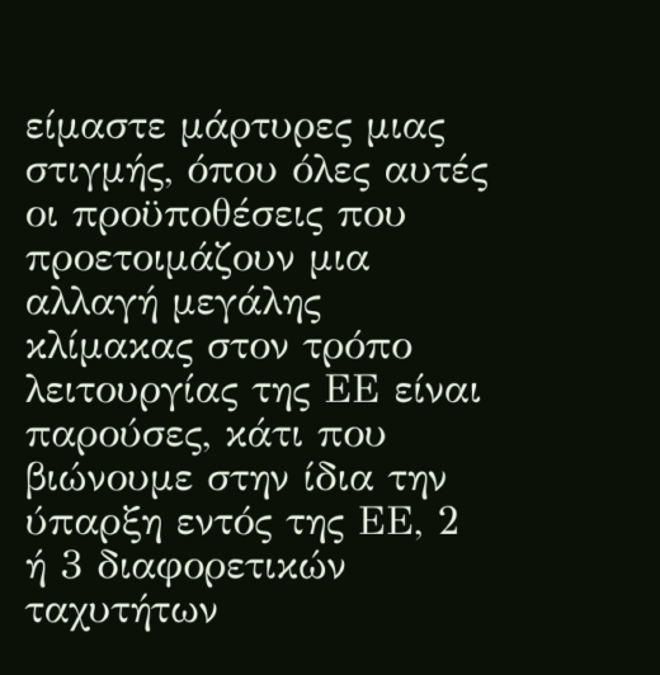είμαστε μάρτυρες μιας στιγμής, όπου όλες αυτές οι προϋποθέσεις που προετοιμάζουν μια αλλαγή μεγάλης κλίμακας στον τρόπο λειτουργίας της ΕΕ είναι παρούσες, κάτι που βιώνουμε στην ίδια την ύπαρξη εντός της ΕΕ, 2 ή 3 διαφορετικών ταχυτήτων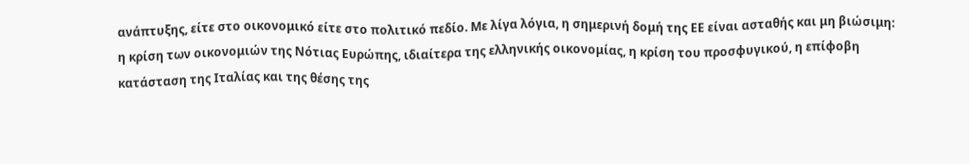ανάπτυξης, είτε στο οικονομικό είτε στο πολιτικό πεδίο. Με λίγα λόγια, η σημερινή δομή της ΕΕ είναι ασταθής και μη βιώσιμη: η κρίση των οικονομιών της Νότιας Ευρώπης, ιδιαίτερα της ελληνικής οικονομίας, η κρίση του προσφυγικού, η επίφοβη κατάσταση της Ιταλίας και της θέσης της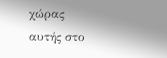χώρας αυτής στο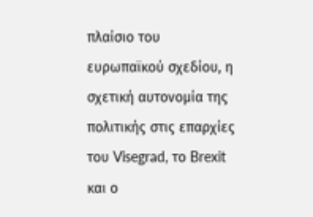πλαίσιο του ευρωπαϊκού σχεδίου, η σχετική αυτονομία της πολιτικής στις επαρχίες του Visegrad, το Brexit και ο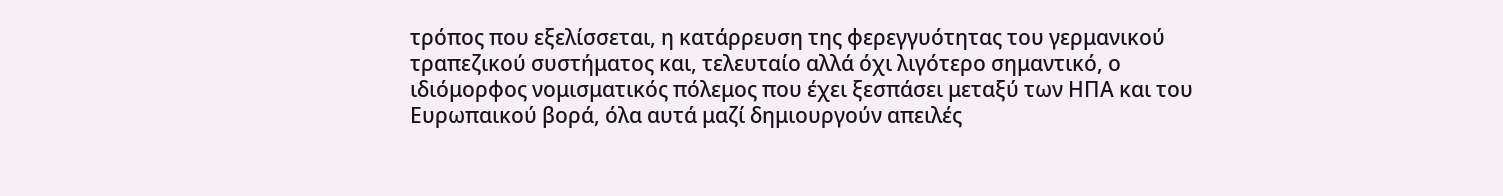τρόπος που εξελίσσεται, η κατάρρευση της φερεγγυότητας του γερμανικού τραπεζικού συστήματος και, τελευταίο αλλά όχι λιγότερο σημαντικό, ο ιδιόμορφος νομισματικός πόλεμος που έχει ξεσπάσει μεταξύ των ΗΠΑ και του Ευρωπαικού βορά, όλα αυτά μαζί δημιουργούν απειλές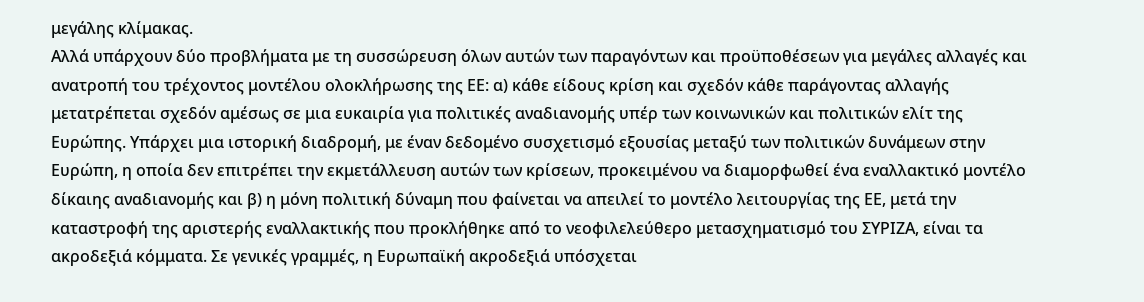μεγάλης κλίμακας.
Αλλά υπάρχουν δύο προβλήματα με τη συσσώρευση όλων αυτών των παραγόντων και προϋποθέσεων για μεγάλες αλλαγές και ανατροπή του τρέχοντος μοντέλου ολοκλήρωσης της ΕΕ: α) κάθε είδους κρίση και σχεδόν κάθε παράγοντας αλλαγής μετατρέπεται σχεδόν αμέσως σε μια ευκαιρία για πολιτικές αναδιανομής υπέρ των κοινωνικών και πολιτικών ελίτ της Ευρώπης. Υπάρχει μια ιστορική διαδρομή, με έναν δεδομένο συσχετισμό εξουσίας μεταξύ των πολιτικών δυνάμεων στην Ευρώπη, η οποία δεν επιτρέπει την εκμετάλλευση αυτών των κρίσεων, προκειμένου να διαμορφωθεί ένα εναλλακτικό μοντέλο δίκαιης αναδιανομής και β) η μόνη πολιτική δύναμη που φαίνεται να απειλεί το μοντέλο λειτουργίας της ΕΕ, μετά την καταστροφή της αριστερής εναλλακτικής που προκλήθηκε από το νεοφιλελεύθερο μετασχηματισμό του ΣΥΡΙΖΑ, είναι τα ακροδεξιά κόμματα. Σε γενικές γραμμές, η Ευρωπαϊκή ακροδεξιά υπόσχεται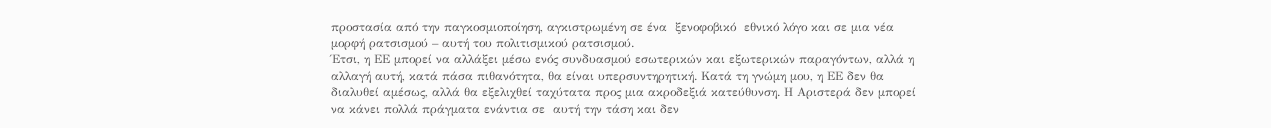προστασία από την παγκοσμιοποίηση, αγκιστρωμένη σε ένα  ξενοφοβικό  εθνικό λόγο και σε μια νέα μορφή ρατσισμού – αυτή του πολιτισμικού ρατσισμού.
Έτσι, η ΕΕ μπορεί να αλλάξει μέσω ενός συνδυασμού εσωτερικών και εξωτερικών παραγόντων, αλλά η αλλαγή αυτή, κατά πάσα πιθανότητα, θα είναι υπερσυντηρητική. Κατά τη γνώμη μου, η ΕΕ δεν θα διαλυθεί αμέσως, αλλά θα εξελιχθεί ταχύτατα προς μια ακροδεξιά κατεύθυνση. Η Αριστερά δεν μπορεί να κάνει πολλά πράγματα ενάντια σε  αυτή την τάση και δεν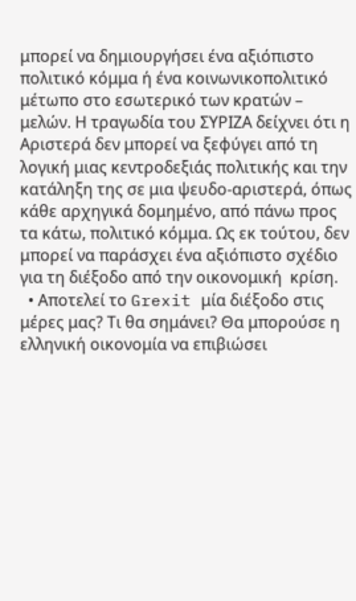μπορεί να δημιουργήσει ένα αξιόπιστο πολιτικό κόμμα ή ένα κοινωνικοπολιτικό μέτωπο στο εσωτερικό των κρατών – μελών. Η τραγωδία του ΣΥΡΙΖΑ δείχνει ότι η Αριστερά δεν μπορεί να ξεφύγει από τη λογική μιας κεντροδεξιάς πολιτικής και την κατάληξη της σε μια ψευδο-αριστερά, όπως κάθε αρχηγικά δομημένο, από πάνω προς τα κάτω, πολιτικό κόμμα. Ως εκ τούτου, δεν μπορεί να παράσχει ένα αξιόπιστο σχέδιο για τη διέξοδο από την οικονομική  κρίση.
  • Αποτελεί το Grexit μία διέξοδο στις μέρες μας? Τι θα σημάνει? Θα μπορούσε η ελληνική οικονομία να επιβιώσει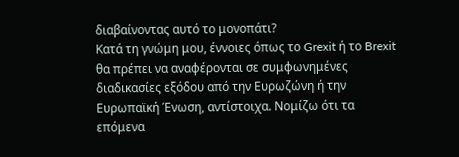διαβαίνοντας αυτό το μονοπάτι?
Κατά τη γνώμη μου, έννοιες όπως το Grexit ή το Brexit θα πρέπει να αναφέρονται σε συμφωνημένες διαδικασίες εξόδου από την Ευρωζώνη ή την Ευρωπαϊκή Ένωση, αντίστοιχα. Νομίζω ότι τα επόμενα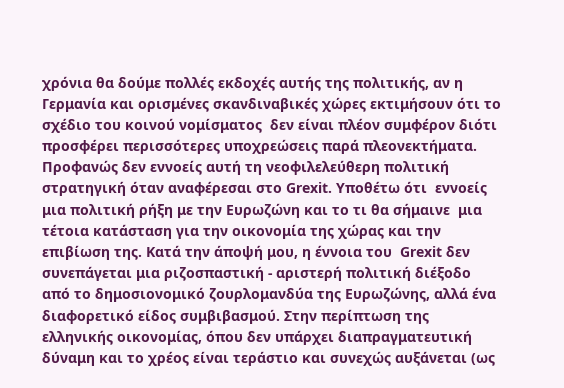χρόνια θα δούμε πολλές εκδοχές αυτής της πολιτικής, αν η Γερμανία και ορισμένες σκανδιναβικές χώρες εκτιμήσουν ότι το  σχέδιο του κοινού νομίσματος  δεν είναι πλέον συμφέρον διότι προσφέρει περισσότερες υποχρεώσεις παρά πλεονεκτήματα. Προφανώς δεν εννοείς αυτή τη νεοφιλελεύθερη πολιτική στρατηγική όταν αναφέρεσαι στο Grexit. Υποθέτω ότι  εννοείς  μια πολιτική ρήξη με την Ευρωζώνη και το τι θα σήμαινε  μια τέτοια κατάσταση για την οικονομία της χώρας και την επιβίωση της. Κατά την άποψή μου, η έννοια του  Grexit δεν συνεπάγεται μια ριζοσπαστική - αριστερή πολιτική διέξοδο από το δημοσιονομικό ζουρλομανδύα της Ευρωζώνης, αλλά ένα διαφορετικό είδος συμβιβασμού. Στην περίπτωση της ελληνικής οικονομίας, όπου δεν υπάρχει διαπραγματευτική δύναμη και το χρέος είναι τεράστιο και συνεχώς αυξάνεται (ως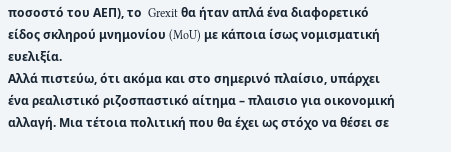ποσοστό του ΑΕΠ), το  Grexit θα ήταν απλά ένα διαφορετικό είδος σκληρού μνημονίου (MoU) με κάποια ίσως νομισματική ευελιξία.
Αλλά πιστεύω, ότι ακόμα και στο σημερινό πλαίσιο, υπάρχει ένα ρεαλιστικό ριζοσπαστικό αίτημα – πλαισιο για οικονομική αλλαγή. Μια τέτοια πολιτική που θα έχει ως στόχο να θέσει σε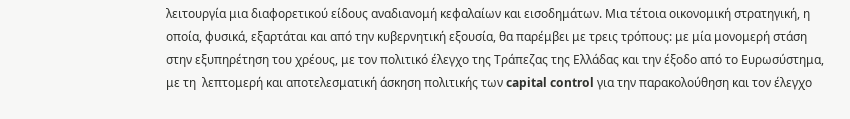λειτουργία μια διαφορετικού είδους αναδιανομή κεφαλαίων και εισοδημάτων. Μια τέτοια οικονομική στρατηγική, η οποία, φυσικά, εξαρτάται και από την κυβερνητική εξουσία, θα παρέμβει με τρεις τρόπους: με μία μονομερή στάση στην εξυπηρέτηση του χρέους, με τον πολιτικό έλεγχο της Τράπεζας της Ελλάδας και την έξοδο από το Ευρωσύστημα, με τη  λεπτομερή και αποτελεσματική άσκηση πολιτικής των capital control για την παρακολούθηση και τον έλεγχο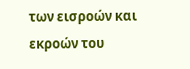των εισροών και εκροών του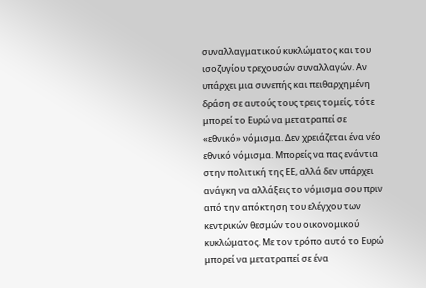συναλλαγματικού κυκλώματος και του ισοζυγίου τρεχουσών συναλλαγών. Αν υπάρχει μια συνεπής και πειθαρχημένη δράση σε αυτούς τους τρεις τομείς, τότε μπορεί το Ευρώ να μετατραπεί σε «εθνικό» νόμισμα. Δεν χρειάζεται ένα νέο εθνικό νόμισμα. Μπορείς να πας ενάντια στην πολιτική της ΕΕ, αλλά δεν υπάρχει ανάγκη να αλλάξεις το νόμισμα σου πριν από την απόκτηση του ελέγχου των κεντρικών θεσμών του οικονομικού κυκλώματος. Με τον τρόπο αυτό το Ευρώ μπορεί να μετατραπεί σε ένα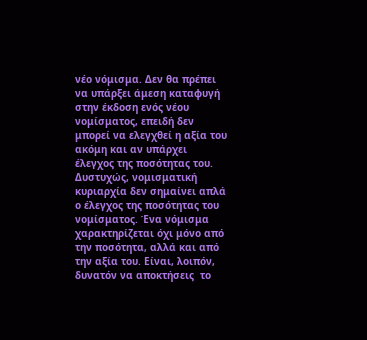νέο νόμισμα. Δεν θα πρέπει να υπάρξει άμεση καταφυγή στην έκδοση ενός νέου νομίσματος, επειδή δεν μπορεί να ελεγχθεί η αξία του ακόμη και αν υπάρχει έλεγχος της ποσότητας του. Δυστυχώς, νομισματική κυριαρχία δεν σημαίνει απλά ο έλεγχος της ποσότητας του νομίσματος. Ένα νόμισμα χαρακτηρίζεται όχι μόνο από την ποσότητα, αλλά και από την αξία του. Είναι, λοιπόν, δυνατόν να αποκτήσεις  το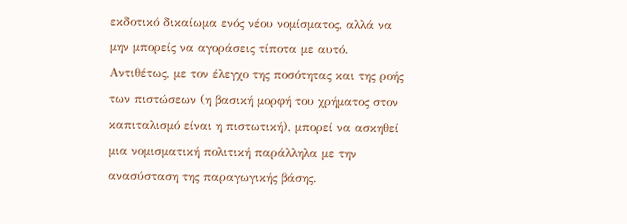εκδοτικό δικαίωμα ενός νέου νομίσματος, αλλά να μην μπορείς να αγοράσεις τίποτα με αυτό. Αντιθέτως, με τον έλεγχο της ποσότητας και της ροής των πιστώσεων (η βασική μορφή του χρήματος στον καπιταλισμό είναι η πιστωτική), μπορεί να ασκηθεί μια νομισματική πολιτική παράλληλα με την ανασύσταση της παραγωγικής βάσης.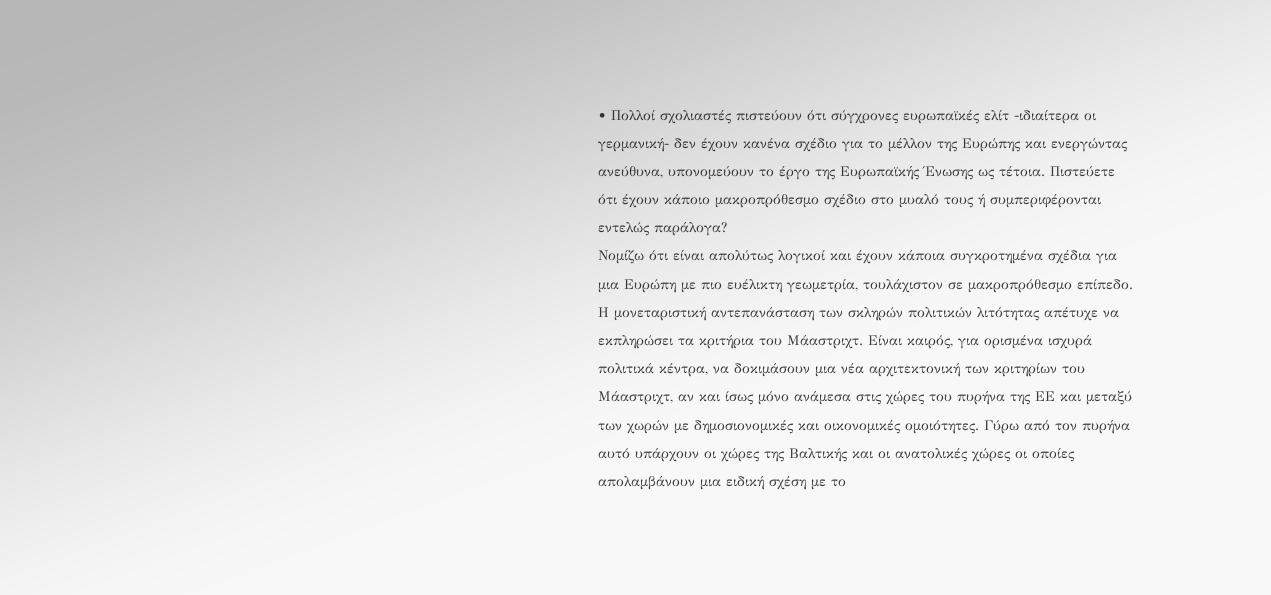• Πολλοί σχολιαστές πιστεύουν ότι σύγχρονες ευρωπαϊκές ελίτ -ιδιαίτερα οι γερμανική- δεν έχουν κανένα σχέδιο για το μέλλον της Ευρώπης και ενεργώντας ανεύθυνα, υπονομεύουν το έργο της Ευρωπαϊκής Ένωσης ως τέτοια. Πιστεύετε ότι έχουν κάποιο μακροπρόθεσμο σχέδιο στο μυαλό τους ή συμπεριφέρονται εντελώς παράλογα?
Νομίζω ότι είναι απολύτως λογικοί και έχουν κάποια συγκροτημένα σχέδια για μια Ευρώπη με πιο ευέλικτη γεωμετρία, τουλάχιστον σε μακροπρόθεσμο επίπεδο. Η μονεταριστική αντεπανάσταση των σκληρών πολιτικών λιτότητας απέτυχε να εκπληρώσει τα κριτήρια του Μάαστριχτ. Είναι καιρός, για ορισμένα ισχυρά πολιτικά κέντρα, να δοκιμάσουν μια νέα αρχιτεκτονική των κριτηρίων του Μάαστριχτ, αν και ίσως μόνο ανάμεσα στις χώρες του πυρήνα της ΕΕ και μεταξύ των χωρών με δημοσιονομικές και οικονομικές ομοιότητες. Γύρω από τον πυρήνα αυτό υπάρχουν οι χώρες της Βαλτικής και οι ανατολικές χώρες οι οποίες απολαμβάνουν μια ειδική σχέση με το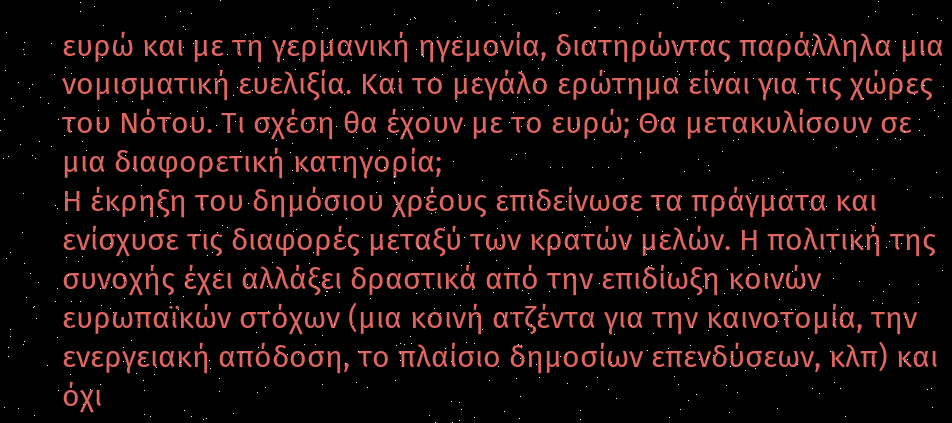ευρώ και με τη γερμανική ηγεμονία, διατηρώντας παράλληλα μια νομισματική ευελιξία. Και το μεγάλο ερώτημα είναι για τις χώρες του Νότου. Τι σχέση θα έχουν με το ευρώ; Θα μετακυλίσουν σε μια διαφορετική κατηγορία;
Η έκρηξη του δημόσιου χρέους επιδείνωσε τα πράγματα και ενίσχυσε τις διαφορές μεταξύ των κρατών μελών. Η πολιτική της συνοχής έχει αλλάξει δραστικά από την επιδίωξη κοινών ευρωπαϊκών στόχων (μια κοινή ατζέντα για την καινοτομία, την ενεργειακή απόδοση, το πλαίσιο δημοσίων επενδύσεων, κλπ) και όχι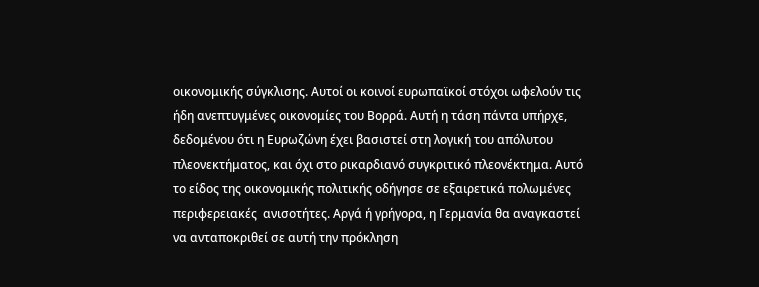οικονομικής σύγκλισης. Αυτοί οι κοινοί ευρωπαϊκοί στόχοι ωφελούν τις ήδη ανεπτυγμένες οικονομίες του Βορρά. Αυτή η τάση πάντα υπήρχε, δεδομένου ότι η Ευρωζώνη έχει βασιστεί στη λογική του απόλυτου πλεονεκτήματος, και όχι στο ρικαρδιανό συγκριτικό πλεονέκτημα. Αυτό το είδος της οικονομικής πολιτικής οδήγησε σε εξαιρετικά πολωμένες  περιφερειακές  ανισοτήτες. Αργά ή γρήγορα, η Γερμανία θα αναγκαστεί να ανταποκριθεί σε αυτή την πρόκληση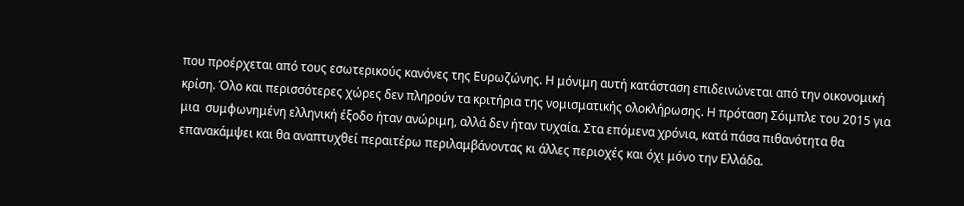που προέρχεται από τους εσωτερικούς κανόνες της Ευρωζώνης. Η μόνιμη αυτή κατάσταση επιδεινώνεται από την οικονομική κρίση. Όλο και περισσότερες χώρες δεν πληρούν τα κριτήρια της νομισματικής ολοκλήρωσης. Η πρόταση Σόιμπλε του 2015 για μια  συμφωνημένη ελληνική έξοδο ήταν ανώριμη, αλλά δεν ήταν τυχαία. Στα επόμενα χρόνια, κατά πάσα πιθανότητα θα επανακάμψει και θα αναπτυχθεί περαιτέρω περιλαμβάνοντας κι άλλες περιοχές και όχι μόνο την Ελλάδα.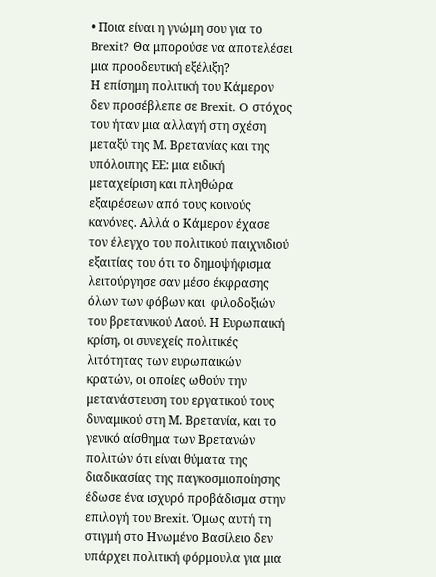• Ποια είναι η γνώμη σου για το Brexit? Θα μπορούσε να αποτελέσει μια προοδευτική εξέλιξη?
Η επίσημη πολιτική του Κάμερον δεν προσέβλεπε σε Brexit. O στόχος του ήταν μια αλλαγή στη σχέση μεταξύ της Μ. Βρετανίας και της υπόλοιπης ΕΕ: μια ειδική μεταχείριση και πληθώρα εξαιρέσεων από τους κοινούς κανόνες. Αλλά ο Κάμερον έχασε τον έλεγχο του πολιτικού παιχνιδιού εξαιτίας του ότι το δημοψήφισμα λειτούργησε σαν μέσο έκφρασης όλων των φόβων και  φιλοδοξιών του βρετανικού Λαού. Η Ευρωπαική κρίση, οι συνεχείς πολιτικές λιτότητας των ευρωπαικών κρατών, οι οποίες ωθούν την μετανάστευση του εργατικού τους δυναμικού στη Μ. Βρετανία, και το γενικό αίσθημα των Βρετανών πολιτών ότι είναι θύματα της διαδικασίας της παγκοσμιοποίησης έδωσε ένα ισχυρό προβάδισμα στην επιλογή του Brexit. Όμως αυτή τη στιγμή στο Ηνωμένο Βασίλειο δεν υπάρχει πολιτική φόρμουλα για μια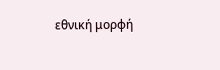εθνική μορφή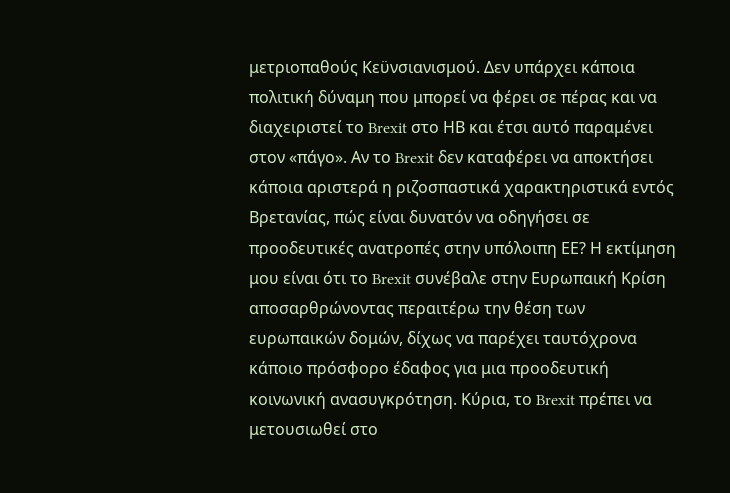μετριοπαθούς Κεϋνσιανισμού. Δεν υπάρχει κάποια πολιτική δύναμη που μπορεί να φέρει σε πέρας και να διαχειριστεί το Brexit στο ΗΒ και έτσι αυτό παραμένει στον «πάγο». Αν το Brexit δεν καταφέρει να αποκτήσει κάποια αριστερά η ριζοσπαστικά χαρακτηριστικά εντός Βρετανίας, πώς είναι δυνατόν να οδηγήσει σε προοδευτικές ανατροπές στην υπόλοιπη ΕΕ? Η εκτίμηση μου είναι ότι το Brexit συνέβαλε στην Ευρωπαική Κρίση αποσαρθρώνοντας περαιτέρω την θέση των ευρωπαικών δομών, δίχως να παρέχει ταυτόχρονα κάποιο πρόσφορο έδαφος για μια προοδευτική κοινωνική ανασυγκρότηση. Κύρια, το Brexit πρέπει να μετουσιωθεί στο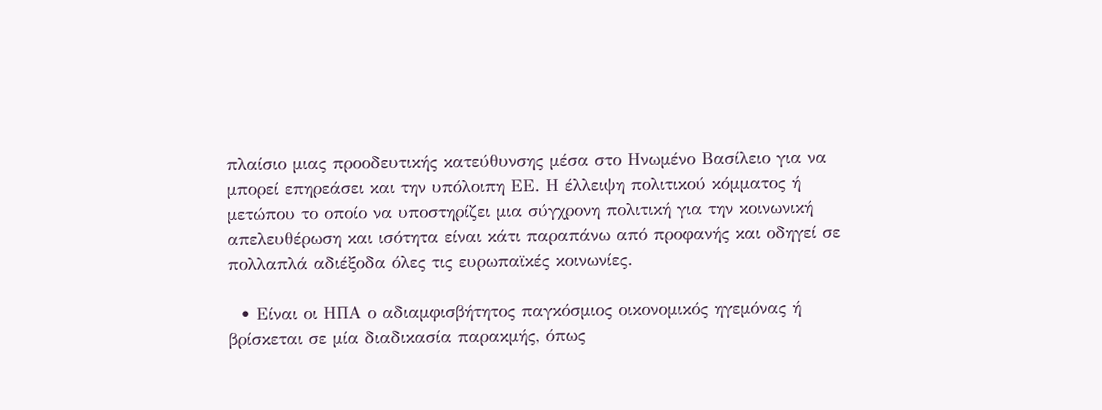πλαίσιο μιας προοδευτικής κατεύθυνσης μέσα στο Ηνωμένο Βασίλειο για να μπορεί επηρεάσει και την υπόλοιπη ΕΕ. Η έλλειψη πολιτικού κόμματος ή μετώπου το οποίο να υποστηρίζει μια σύγχρονη πολιτική για την κοινωνική απελευθέρωση και ισότητα είναι κάτι παραπάνω από προφανής και οδηγεί σε πολλαπλά αδιέξοδα όλες τις ευρωπαϊκές κοινωνίες.

  • Είναι οι ΗΠΑ ο αδιαμφισβήτητος παγκόσμιος οικονομικός ηγεμόνας ή βρίσκεται σε μία διαδικασία παρακμής, όπως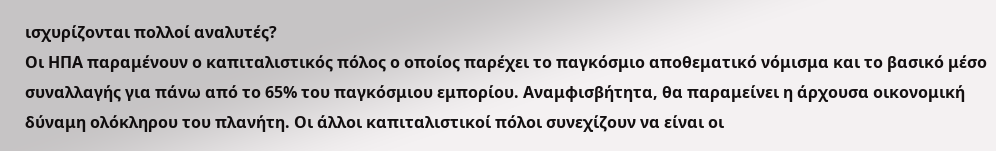ισχυρίζονται πολλοί αναλυτές?
Οι ΗΠΑ παραμένουν ο καπιταλιστικός πόλος ο οποίος παρέχει το παγκόσμιο αποθεματικό νόμισμα και το βασικό μέσο συναλλαγής για πάνω από το 65% του παγκόσμιου εμπορίου. Αναμφισβήτητα, θα παραμείνει η άρχουσα οικονομική δύναμη ολόκληρου του πλανήτη. Οι άλλοι καπιταλιστικοί πόλοι συνεχίζουν να είναι οι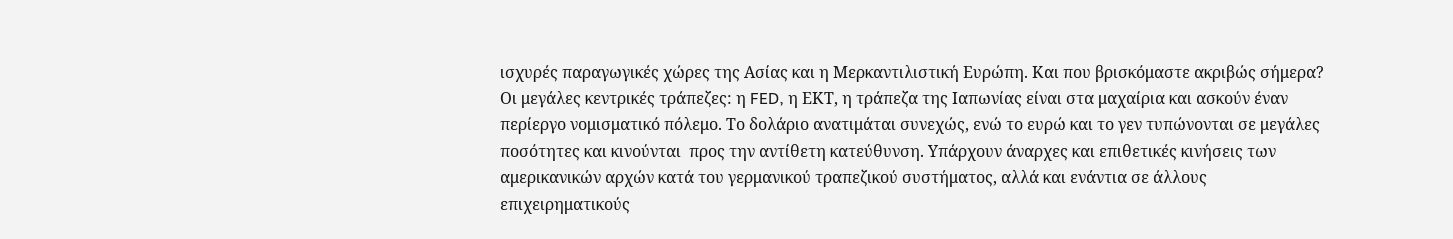ισχυρές παραγωγικές χώρες της Ασίας και η Μερκαντιλιστική Ευρώπη. Και που βρισκόμαστε ακριβώς σήμερα? Οι μεγάλες κεντρικές τράπεζες: η FED, η ΕΚΤ, η τράπεζα της Ιαπωνίας είναι στα μαχαίρια και ασκούν έναν περίεργο νομισματικό πόλεμο. Το δολάριο ανατιμάται συνεχώς, ενώ το ευρώ και το γεν τυπώνονται σε μεγάλες ποσότητες και κινούνται  προς την αντίθετη κατεύθυνση. Υπάρχουν άναρχες και επιθετικές κινήσεις των αμερικανικών αρχών κατά του γερμανικού τραπεζικού συστήματος, αλλά και ενάντια σε άλλους επιχειρηματικούς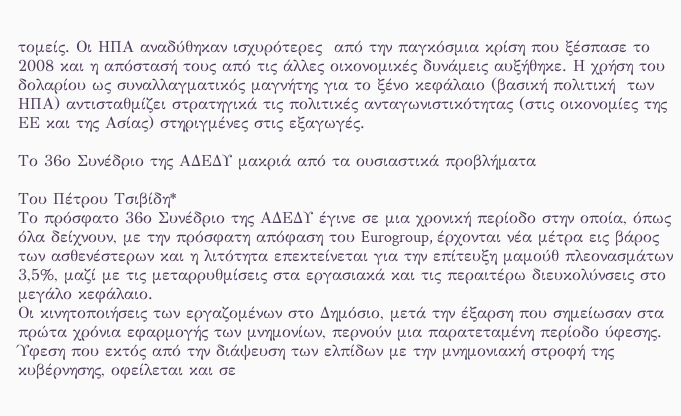τομείς. Οι ΗΠΑ αναδύθηκαν ισχυρότερες  από την παγκόσμια κρίση που ξέσπασε το 2008 και η απόστασή τους από τις άλλες οικονομικές δυνάμεις αυξήθηκε. Η χρήση του δολαρίου ως συναλλαγματικός μαγνήτης για το ξένο κεφάλαιο (βασική πολιτική  των ΗΠΑ) αντισταθμίζει στρατηγικά τις πολιτικές ανταγωνιστικότητας (στις οικονομίες της ΕΕ και της Ασίας) στηριγμένες στις εξαγωγές.

Το 36ο Συνέδριο της ΑΔΕΔΥ μακριά από τα ουσιαστικά προβλήματα

Του Πέτρου Τσιβίδη*
Το πρόσφατο 36ο Συνέδριο της ΑΔΕΔΥ έγινε σε μια χρονική περίοδο στην οποία, όπως όλα δείχνουν, με την πρόσφατη απόφαση του Eurogroup, έρχονται νέα μέτρα εις βάρος των ασθενέστερων και η λιτότητα επεκτείνεται για την επίτευξη μαμούθ πλεονασμάτων 3,5%, μαζί με τις μεταρρυθμίσεις στα εργασιακά και τις περαιτέρω διευκολύνσεις στο μεγάλο κεφάλαιο.
Οι κινητοποιήσεις των εργαζομένων στο Δημόσιο, μετά την έξαρση που σημείωσαν στα πρώτα χρόνια εφαρμογής των μνημονίων, περνούν μια παρατεταμένη περίοδο ύφεσης. Ύφεση που εκτός από την διάψευση των ελπίδων με την μνημονιακή στροφή της κυβέρνησης, οφείλεται και σε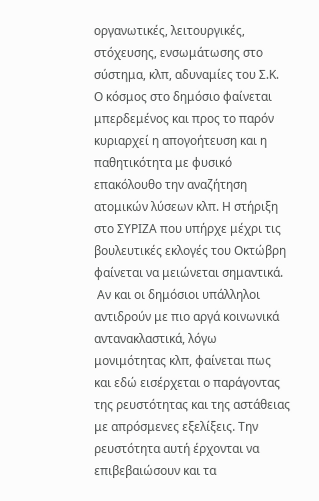οργανωτικές, λειτουργικές, στόχευσης, ενσωμάτωσης στο σύστημα, κλπ, αδυναμίες του Σ.Κ. Ο κόσμος στο δημόσιο φαίνεται μπερδεμένος και προς το παρόν κυριαρχεί η απογοήτευση και η παθητικότητα με φυσικό επακόλουθο την αναζήτηση ατομικών λύσεων κλπ. Η στήριξη στο ΣΥΡΙΖΑ που υπήρχε μέχρι τις βουλευτικές εκλογές του Οκτώβρη φαίνεται να μειώνεται σημαντικά.
 Αν και οι δημόσιοι υπάλληλοι αντιδρούν με πιο αργά κοινωνικά αντανακλαστικά, λόγω μονιμότητας κλπ, φαίνεται πως και εδώ εισέρχεται ο παράγοντας της ρευστότητας και της αστάθειας με απρόσμενες εξελίξεις. Την ρευστότητα αυτή έρχονται να επιβεβαιώσουν και τα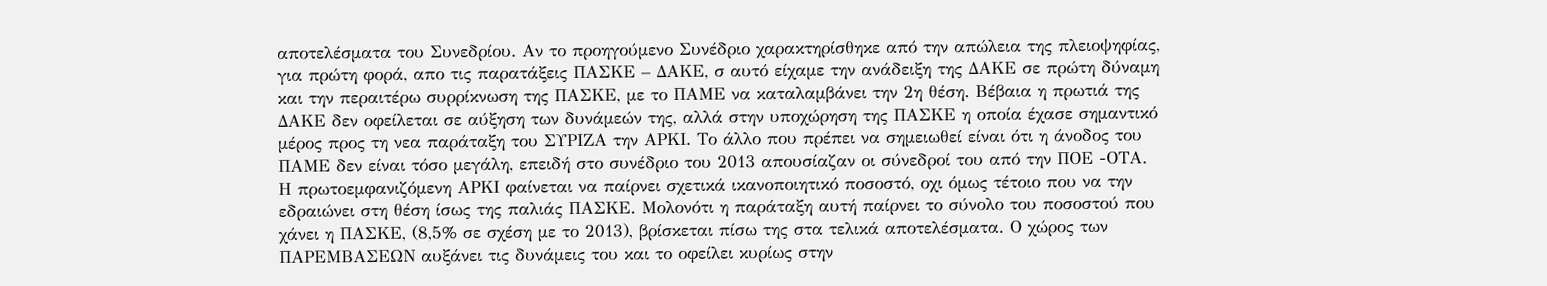αποτελέσματα του Συνεδρίου. Αν το προηγούμενο Συνέδριο χαρακτηρίσθηκε από την απώλεια της πλειοψηφίας, για πρώτη φορά, απο τις παρατάξεις ΠΑΣΚΕ – ΔΑΚΕ, σ αυτό είχαμε την ανάδειξη της ΔΑΚΕ σε πρώτη δύναμη και την περαιτέρω συρρίκνωση της ΠΑΣΚΕ, με το ΠΑΜΕ να καταλαμβάνει την 2η θέση. Βέβαια η πρωτιά της ΔΑΚΕ δεν οφείλεται σε αύξηση των δυνάμεών της, αλλά στην υποχώρηση της ΠΑΣΚΕ η οποία έχασε σημαντικό μέρος προς τη νεα παράταξη του ΣΥΡΙΖΑ την ΑΡΚΙ. Το άλλο που πρέπει να σημειωθεί είναι ότι η άνοδος του ΠΑΜΕ δεν είναι τόσο μεγάλη, επειδή στο συνέδριο του 2013 απουσίαζαν οι σύνεδροί του από την ΠΟΕ -ΟΤΑ.
Η πρωτοεμφανιζόμενη ΑΡΚΙ φαίνεται να παίρνει σχετικά ικανοποιητικό ποσοστό, οχι όμως τέτοιο που να την εδραιώνει στη θέση ίσως της παλιάς ΠΑΣΚΕ. Μολονότι η παράταξη αυτή παίρνει το σύνολο του ποσοστού που χάνει η ΠΑΣΚΕ, (8,5% σε σχέση με το 2013), βρίσκεται πίσω της στα τελικά αποτελέσματα. Ο χώρος των ΠΑΡΕΜΒΑΣΕΩΝ αυξάνει τις δυνάμεις του και το οφείλει κυρίως στην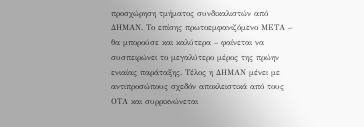προσχώρηση τμήματος συνδικαλιστών από ΔΗΜΑΝ. Το επίσης πρωτοεμφανιζόμενο ΜΕΤΑ – θα μπορούσε και καλύτερα – φαίνεται να συσπειρώνει το μεγαλύτερο μέρος της πρώην ενιαίας παράταξης. Τέλος η ΔΗΜΑΝ μένει με αντιπροσώπους σχεδόν αποκλειστικά από τους ΟΤΑ και συρρικνώνεται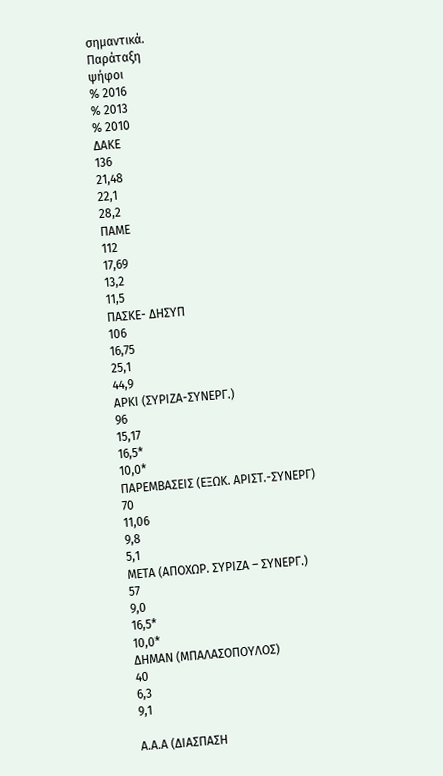σημαντικά.
Παράταξη
ψήφοι
% 2016
% 2013
% 2010
ΔΑΚΕ
136
21,48
22,1
28,2
ΠΑΜΕ
112
17,69
13,2
11,5
ΠΑΣΚΕ- ΔΗΣΥΠ
106
16,75
25,1
44,9
ΑΡΚΙ (ΣΥΡΙΖΑ-ΣΥΝΕΡΓ.)
96
15,17
16,5*
10,0*
ΠΑΡΕΜΒΑΣΕΙΣ (ΕΞΩΚ. ΑΡΙΣΤ.-ΣΥΝΕΡΓ)
70
11,06
9,8
5,1
ΜΕΤΑ (ΑΠΟΧΩΡ. ΣΥΡΙΖΑ – ΣΥΝΕΡΓ.)
57
9,0
16,5*
10,0*
ΔΗΜΑΝ (ΜΠΑΛΑΣΟΠΟΥΛΟΣ)
40
6,3
9,1

Α.Α.Α (ΔΙΑΣΠΑΣΗ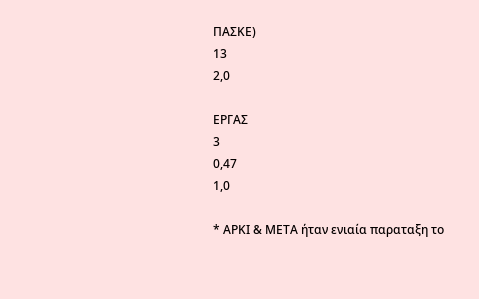ΠΑΣΚΕ)
13
2,0

ΕΡΓΑΣ
3
0,47
1,0

* ΑΡΚΙ & ΜΕΤΑ ήταν ενιαία παραταξη το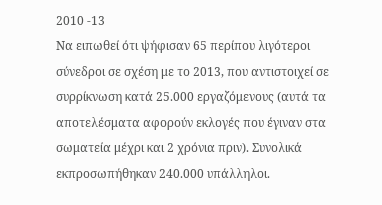2010 -13
Να ειπωθεί ότι ψήφισαν 65 περίπου λιγότεροι σύνεδροι σε σχέση με το 2013, που αντιστοιχεί σε συρρίκνωση κατά 25.000 εργαζόμενους (αυτά τα αποτελέσματα αφορούν εκλογές που έγιναν στα σωματεία μέχρι και 2 χρόνια πριν). Συνολικά εκπροσωπήθηκαν 240.000 υπάλληλοι.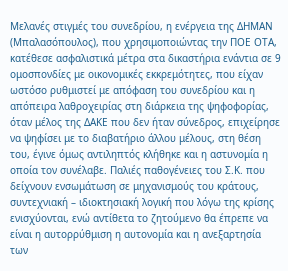Μελανές στιγμές του συνεδρίου, η ενέργεια της ΔΗΜΑΝ (Μπαλασόπουλος), που χρησιμοποιώντας την ΠΟΕ ΟΤΑ, κατέθεσε ασφαλιστικά μέτρα στα δικαστήρια ενάντια σε 9 ομοσπονδίες με οικονομικές εκκρεμότητες, που είχαν ωστόσο ρυθμιστεί με απόφαση του συνεδρίου και η απόπειρα λαθροχειρίας στη διάρκεια της ψηφοφορίας, όταν μέλος της ΔΑΚΕ που δεν ήταν σύνεδρος, επιχείρησε να ψηφίσει με το διαβατήριο άλλου μέλους, στη θέση του, έγινε όμως αντιληπτός κλήθηκε και η αστυνομία η οποία τον συνέλαβε. Παλιές παθογένειες του Σ.Κ. που δείχνουν ενσωμάτωση σε μηχανισμούς του κράτους, συντεχνιακή – ιδιοκτησιακή λογική που λόγω της κρίσης ενισχύονται, ενώ αντίθετα το ζητούμενο θα έπρεπε να είναι η αυτορρύθμιση η αυτονομία και η ανεξαρτησία των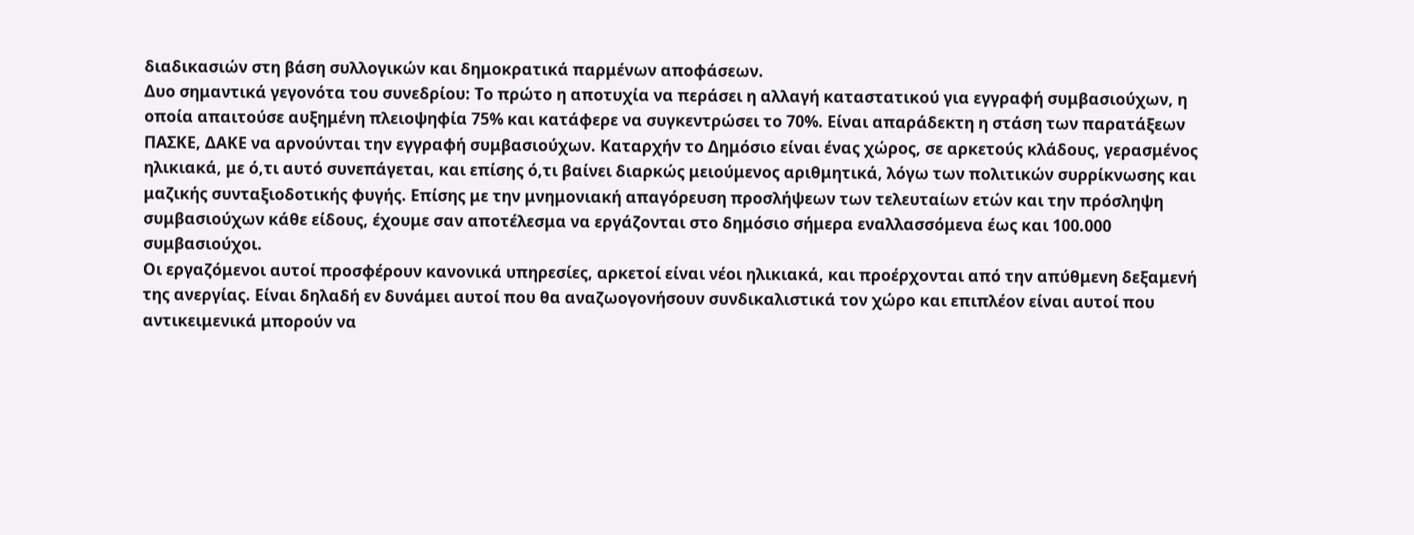διαδικασιών στη βάση συλλογικών και δημοκρατικά παρμένων αποφάσεων.
Δυο σημαντικά γεγονότα του συνεδρίου: Το πρώτο η αποτυχία να περάσει η αλλαγή καταστατικού για εγγραφή συμβασιούχων, η οποία απαιτούσε αυξημένη πλειοψηφία 75% και κατάφερε να συγκεντρώσει το 70%. Είναι απαράδεκτη η στάση των παρατάξεων ΠΑΣΚΕ, ΔΑΚΕ να αρνούνται την εγγραφή συμβασιούχων. Καταρχήν το Δημόσιο είναι ένας χώρος, σε αρκετούς κλάδους, γερασμένος ηλικιακά, με ό,τι αυτό συνεπάγεται, και επίσης ό,τι βαίνει διαρκώς μειούμενος αριθμητικά, λόγω των πολιτικών συρρίκνωσης και μαζικής συνταξιοδοτικής φυγής. Επίσης με την μνημονιακή απαγόρευση προσλήψεων των τελευταίων ετών και την πρόσληψη συμβασιούχων κάθε είδους, έχουμε σαν αποτέλεσμα να εργάζονται στο δημόσιο σήμερα εναλλασσόμενα έως και 100.000 συμβασιούχοι.
Οι εργαζόμενοι αυτοί προσφέρουν κανονικά υπηρεσίες, αρκετοί είναι νέοι ηλικιακά, και προέρχονται από την απύθμενη δεξαμενή της ανεργίας. Είναι δηλαδή εν δυνάμει αυτοί που θα αναζωογονήσουν συνδικαλιστικά τον χώρο και επιπλέον είναι αυτοί που αντικειμενικά μπορούν να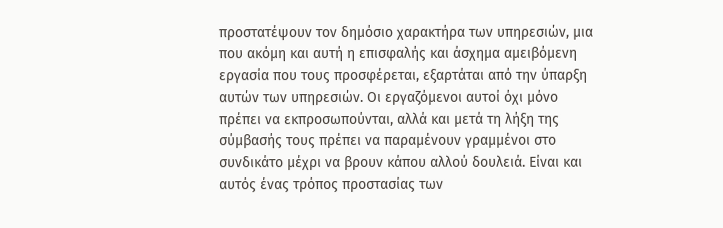προστατέψουν τον δημόσιο χαρακτήρα των υπηρεσιών, μια που ακόμη και αυτή η επισφαλής και άσχημα αμειβόμενη εργασία που τους προσφέρεται, εξαρτάται από την ύπαρξη αυτών των υπηρεσιών. Οι εργαζόμενοι αυτοί όχι μόνο πρέπει να εκπροσωπούνται, αλλά και μετά τη λήξη της σύμβασής τους πρέπει να παραμένουν γραμμένοι στο συνδικάτο μέχρι να βρουν κάπου αλλού δουλειά. Είναι και αυτός ένας τρόπος προστασίας των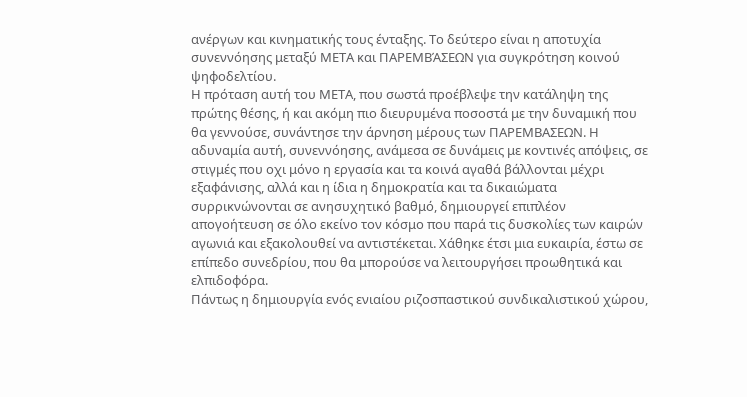ανέργων και κινηματικής τους ένταξης. Το δεύτερο είναι η αποτυχία συνεννόησης μεταξύ ΜΕΤΑ και ΠΑΡΕΜΒΆΣΕΩΝ για συγκρότηση κοινού ψηφοδελτίου.
Η πρόταση αυτή του ΜΕΤΑ, που σωστά προέβλεψε την κατάληψη της πρώτης θέσης, ή και ακόμη πιο διευρυμένα ποσοστά με την δυναμική που θα γεννούσε, συνάντησε την άρνηση μέρους των ΠΑΡΕΜΒΑΣΕΩΝ. Η αδυναμία αυτή, συνεννόησης, ανάμεσα σε δυνάμεις με κοντινές απόψεις, σε στιγμές που οχι μόνο η εργασία και τα κοινά αγαθά βάλλονται μέχρι εξαφάνισης, αλλά και η ίδια η δημοκρατία και τα δικαιώματα συρρικνώνονται σε ανησυχητικό βαθμό, δημιουργεί επιπλέον απογοήτευση σε όλο εκείνο τον κόσμο που παρά τις δυσκολίες των καιρών αγωνιά και εξακολουθεί να αντιστέκεται. Χάθηκε έτσι μια ευκαιρία, έστω σε επίπεδο συνεδρίου, που θα μπορούσε να λειτουργήσει προωθητικά και ελπιδοφόρα.
Πάντως η δημιουργία ενός ενιαίου ριζοσπαστικού συνδικαλιστικού χώρου,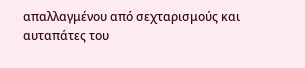απαλλαγμένου από σεχταρισμούς και αυταπάτες του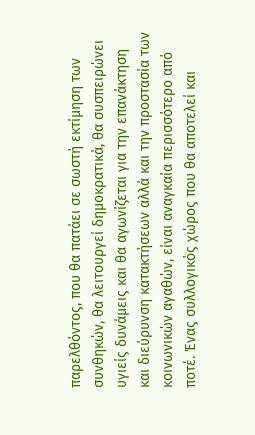παρελθόντος, που θα πατάει σε σωστή εκτίμηση των συνθηκών, θα λειτουργεί δημοκρατικά, θα συσπειρώνει υγιείς δυνάμεις και θα αγωνίζεται για την επανάκτηση και διεύρυνση κατακτήσεων αλλά και την προστασία των κοινωνικών αγαθών, είναι αναγκαία περισσότερο από ποτέ. Ένας συλλογικός χώρος που θα αποτελεί και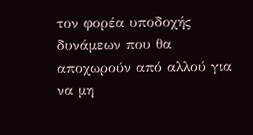τον φορέα υποδοχής δυνάμεων που θα αποχωρούν από αλλού για να μη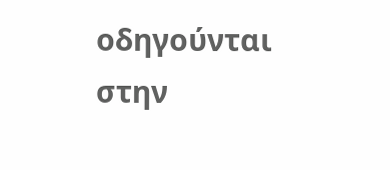οδηγούνται στην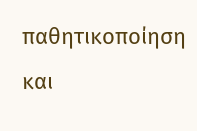παθητικοποίηση και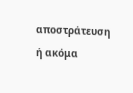αποστράτευση ή ακόμα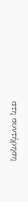στη συντήρηση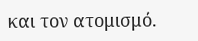και τον ατομισμό.